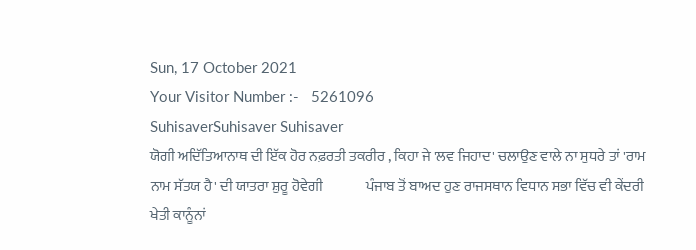Sun, 17 October 2021
Your Visitor Number :-   5261096
SuhisaverSuhisaver Suhisaver
ਯੋਗੀ ਅਦਿੱਤਿਆਨਾਥ ਦੀ ਇੱਕ ਹੋਰ ਨਫ਼ਰਤੀ ਤਕਰੀਰ , ਕਿਹਾ ਜੇ 'ਲਵ ਜਿਹਾਦ' ਚਲਾਉਣ ਵਾਲੇ ਨਾ ਸੁਧਰੇ ਤਾਂ 'ਰਾਮ ਨਾਮ ਸੱਤਯ ਹੈ' ਦੀ ਯਾਤਰਾ ਸ਼ੁਰੂ ਹੋਵੇਗੀ               ਪੰਜਾਬ ਤੋਂ ਬਾਅਦ ਹੁਣ ਰਾਜਸਥਾਨ ਵਿਧਾਨ ਸਭਾ ਵਿੱਚ ਵੀ ਕੇਂਦਰੀ ਖੇਤੀ ਕਾਨੂੰਨਾਂ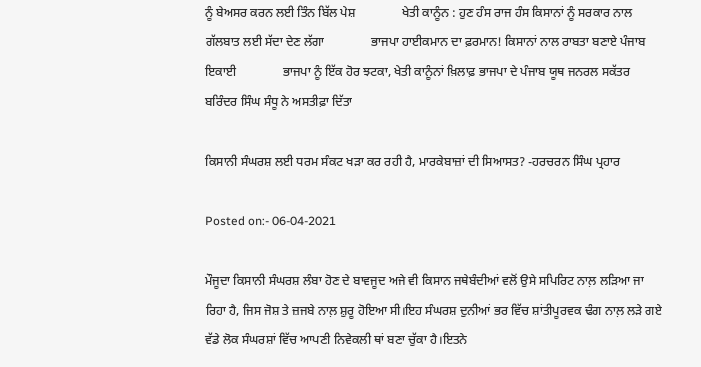ਨੂੰ ਬੇਅਸਰ ਕਰਨ ਲਈ ਤਿੰਨ ਬਿੱਲ ਪੇਸ਼               ਖੇਤੀ ਕਾਨੂੰਨ : ਹੁਣ ਹੰਸ ਰਾਜ ਹੰਸ ਕਿਸਾਨਾਂ ਨੂੰ ਸਰਕਾਰ ਨਾਲ ਗੱਲਬਾਤ ਲਈ ਸੱਦਾ ਦੇਣ ਲੱਗਾ               ਭਾਜਪਾ ਹਾਈਕਮਾਨ ਦਾ ਫ਼ਰਮਾਨ! ਕਿਸਾਨਾਂ ਨਾਲ ਰਾਬਤਾ ਬਣਾਏ ਪੰਜਾਬ ਇਕਾਈ               ਭਾਜਪਾ ਨੂੰ ਇੱਕ ਹੋਰ ਝਟਕਾ, ਖੇਤੀ ਕਾਨੂੰਨਾਂ ਖ਼ਿਲਾਫ਼ ਭਾਜਪਾ ਦੇ ਪੰਜਾਬ ਯੂਥ ਜਨਰਲ ਸਕੱਤਰ ਬਰਿੰਦਰ ਸਿੰਘ ਸੰਧੂ ਨੇ ਅਸਤੀਫ਼ਾ ਦਿੱਤਾ

ਕਿਸਾਨੀ ਸੰਘਰਸ਼ ਲਈ ਧਰਮ ਸੰਕਟ ਖੜਾ ਕਰ ਰਹੀ ਹੈ, ਮਾਰਕੇਬਾਜ਼ਾਂ ਦੀ ਸਿਆਸਤ? -ਹਰਚਰਨ ਸਿੰਘ ਪ੍ਰਹਾਰ

Posted on:- 06-04-2021

ਮੌਜੂਦਾ ਕਿਸਾਨੀ ਸੰਘਰਸ਼ ਲੰਬਾ ਹੋਣ ਦੇ ਬਾਵਜੂਦ ਅਜੇ ਵੀ ਕਿਸਾਨ ਜਥੇਬੰਦੀਆਂ ਵਲੋਂ ਉਸੇ ਸਪਿਰਿਟ ਨਾਲ਼ ਲੜਿਆ ਜਾ ਰਿਹਾ ਹੈ, ਜਿਸ ਜੋਸ਼ ਤੇ ਜ਼ਜਬੇ ਨਾਲ਼ ਸ਼ੁਰੂ ਹੋਇਆ ਸੀ।ਇਹ ਸੰਘਰਸ਼ ਦੁਨੀਆਂ ਭਰ ਵਿੱਚ ਸ਼ਾਂਤੀਪੂਰਵਕ ਢੰਗ ਨਾਲ਼ ਲੜੇ ਗਏ ਵੱਡੇ ਲੋਕ ਸੰਘਰਸ਼ਾਂ ਵਿੱਚ ਆਪਣੀ ਨਿਵੇਕਲੀ ਥਾਂ ਬਣਾ ਚੁੱਕਾ ਹੈ।ਇਤਨੇ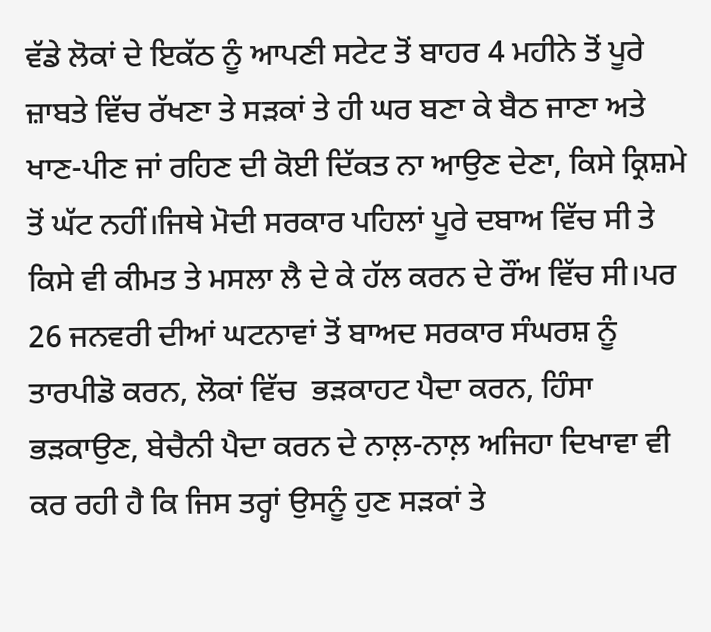ਵੱਡੇ ਲੋਕਾਂ ਦੇ ਇਕੱਠ ਨੂੰ ਆਪਣੀ ਸਟੇਟ ਤੋਂ ਬਾਹਰ 4 ਮਹੀਨੇ ਤੋਂ ਪੂਰੇ ਜ਼ਾਬਤੇ ਵਿੱਚ ਰੱਖਣਾ ਤੇ ਸੜਕਾਂ ਤੇ ਹੀ ਘਰ ਬਣਾ ਕੇ ਬੈਠ ਜਾਣਾ ਅਤੇ ਖਾਣ-ਪੀਣ ਜਾਂ ਰਹਿਣ ਦੀ ਕੋਈ ਦਿੱਕਤ ਨਾ ਆਉਣ ਦੇਣਾ, ਕਿਸੇ ਕ੍ਰਿਸ਼ਮੇ ਤੋਂ ਘੱਟ ਨਹੀਂ।ਜਿਥੇ ਮੋਦੀ ਸਰਕਾਰ ਪਹਿਲਾਂ ਪੂਰੇ ਦਬਾਅ ਵਿੱਚ ਸੀ ਤੇ ਕਿਸੇ ਵੀ ਕੀਮਤ ਤੇ ਮਸਲਾ ਲੈ ਦੇ ਕੇ ਹੱਲ ਕਰਨ ਦੇ ਰੌਂਅ ਵਿੱਚ ਸੀ।ਪਰ 26 ਜਨਵਰੀ ਦੀਆਂ ਘਟਨਾਵਾਂ ਤੋਂ ਬਾਅਦ ਸਰਕਾਰ ਸੰਘਰਸ਼ ਨੂੰ ਤਾਰਪੀਡੋ ਕਰਨ, ਲੋਕਾਂ ਵਿੱਚ  ਭੜਕਾਹਟ ਪੈਦਾ ਕਰਨ, ਹਿੰਸਾ ਭੜਕਾਉਣ, ਬੇਚੈਨੀ ਪੈਦਾ ਕਰਨ ਦੇ ਨਾਲ਼-ਨਾਲ਼ ਅਜਿਹਾ ਦਿਖਾਵਾ ਵੀ ਕਰ ਰਹੀ ਹੈ ਕਿ ਜਿਸ ਤਰ੍ਹਾਂ ਉਸਨੂੰ ਹੁਣ ਸੜਕਾਂ ਤੇ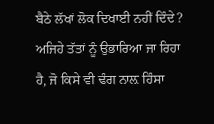ਬੈਠੇ ਲੱਖਾਂ ਲੋਕ ਦਿਖਾਈ ਨਹੀਂ ਦਿੰਦੇ? ਅਜਿਹੇ ਤੱਤਾਂ ਨੂੰ ਉਭਾਰਿਆ ਜਾ ਰਿਹਾ ਹੈ, ਜੋ ਕਿਸੇ ਵੀ ਢੰਗ ਨਾਲ਼ ਹਿੰਸਾ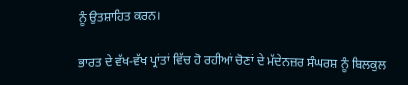ਨੂੰ ਉਤਸ਼ਾਹਿਤ ਕਰਨ।

ਭਾਰਤ ਦੇ ਵੱਖ-ਵੱਖ ਪ੍ਰਾਂਤਾਂ ਵਿੱਚ ਹੋ ਰਹੀਆਂ ਚੋਣਾਂ ਦੇ ਮੱਦੇਨਜ਼ਰ ਸੰਘਰਸ਼ ਨੂੰ ਬਿਲਕੁਲ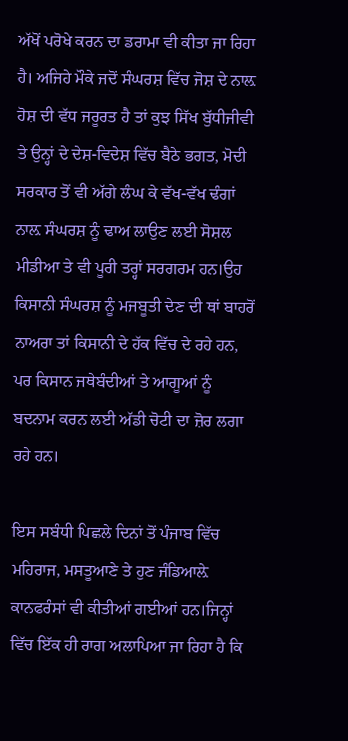ਅੱਖੋਂ ਪਰੋਖੇ ਕਰਨ ਦਾ ਡਰਾਮਾ ਵੀ ਕੀਤਾ ਜਾ ਰਿਹਾ ਹੈ। ਅਜਿਹੇ ਮੌਕੇ ਜਦੋਂ ਸੰਘਰਸ਼ ਵਿੱਚ ਜੋਸ਼ ਦੇ ਨਾਲ਼ ਹੋਸ਼ ਦੀ ਵੱਧ ਜਰੂਰਤ ਹੈ ਤਾਂ ਕੁਝ ਸਿੱਖ ਬੁੱਧੀਜੀਵੀ ਤੇ ਉਨ੍ਹਾਂ ਦੇ ਦੇਸ਼-ਵਿਦੇਸ਼ ਵਿੱਚ ਬੈਠੇ ਭਗਤ, ਮੋਦੀ ਸਰਕਾਰ ਤੋਂ ਵੀ ਅੱਗੇ ਲੰਘ ਕੇ ਵੱਖ-ਵੱਖ ਢੰਗਾਂ ਨਾਲ਼ ਸੰਘਰਸ਼ ਨੂੰ ਢਾਅ ਲਾਉਣ ਲਈ ਸੋਸ਼ਲ ਮੀਡੀਆ ਤੇ ਵੀ ਪੂਰੀ ਤਰ੍ਹਾਂ ਸਰਗਰਮ ਹਨ।ਉਹ ਕਿਸਾਨੀ ਸੰਘਰਸ਼ ਨੂੰ ਮਜਬੂਤੀ ਦੇਣ ਦੀ ਥਾਂ ਬਾਹਰੋਂ ਨਾਅਰਾ ਤਾਂ ਕਿਸਾਨੀ ਦੇ ਹੱਕ ਵਿੱਚ ਦੇ ਰਹੇ ਹਨ, ਪਰ ਕਿਸਾਨ ਜਥੇਬੰਦੀਆਂ ਤੇ ਆਗੂਆਂ ਨੂੰ ਬਦਨਾਮ ਕਰਨ ਲਈ ਅੱਡੀ ਚੋਟੀ ਦਾ ਜ਼ੋਰ ਲਗਾ ਰਹੇ ਹਨ।

ਇਸ ਸਬੰਧੀ ਪਿਛਲੇ ਦਿਨਾਂ ਤੋਂ ਪੰਜਾਬ ਵਿੱਚ ਮਹਿਰਾਜ, ਮਸਤੂਆਣੇ ਤੇ ਹੁਣ ਜੰਡਿਆਲ਼ੇ ਕਾਨਫਰੰਸਾਂ ਵੀ ਕੀਤੀਆਂ ਗਈਆਂ ਹਨ।ਜਿਨ੍ਹਾਂ ਵਿੱਚ ਇੱਕ ਹੀ ਰਾਗ ਅਲਾਪਿਆ ਜਾ ਰਿਹਾ ਹੈ ਕਿ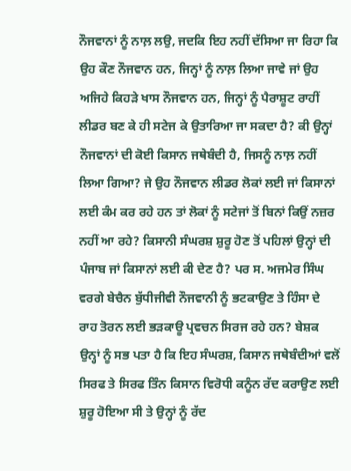ਨੌਜਵਾਨਾਂ ਨੂੰ ਨਾਲ਼ ਲਉ, ਜਦਕਿ ਇਹ ਨਹੀਂ ਦੱਸਿਆ ਜਾ ਰਿਹਾ ਕਿ ਉਹ ਕੌਣ ਨੌਜਵਾਨ ਹਨ, ਜਿਨ੍ਹਾਂ ਨੂੰ ਨਾਲ਼ ਲਿਆ ਜਾਵੇ ਜਾਂ ਉਹ ਅਜਿਹੇ ਕਿਹੜੇ ਖਾਸ ਨੌਜਵਾਨ ਹਨ, ਜਿਨ੍ਹਾਂ ਨੂੰ ਪੈਰਾਸ਼ੂਟ ਰਾਹੀਂ ਲੀਡਰ ਬਣ ਕੇ ਹੀ ਸਟੇਜ ਕੇ ਉਤਾਰਿਆ ਜਾ ਸਕਦਾ ਹੈ? ਕੀ ਉਨ੍ਹਾਂ ਨੌਜਵਾਨਾਂ ਦੀ ਕੋਈ ਕਿਸਾਨ ਜਥੇਬੰਦੀ ਹੈ, ਜਿਸਨੂੰ ਨਾਲ਼ ਨਹੀਂ ਲਿਆ ਗਿਆ? ਜੇ ਉਹ ਨੌਜਵਾਨ ਲੀਡਰ ਲੋਕਾਂ ਲਈ ਜਾਂ ਕਿਸਾਨਾਂ ਲਈ ਕੰਮ ਕਰ ਰਹੇ ਹਨ ਤਾਂ ਲੋਕਾਂ ਨੂੰ ਸਟੇਜਾਂ ਤੋਂ ਬਿਨਾਂ ਕਿਉਂ ਨਜ਼ਰ ਨਹੀਂ ਆ ਰਹੇ? ਕਿਸਾਨੀ ਸੰਘਰਸ਼ ਸ਼ੁਰੂ ਹੋਣ ਤੋਂ ਪਹਿਲਾਂ ਉਨ੍ਹਾਂ ਦੀ ਪੰਜਾਬ ਜਾਂ ਕਿਸਾਨਾਂ ਲਈ ਕੀ ਦੇਣ ਹੈ? ਪਰ ਸ. ਅਜਮੇਰ ਸਿੰਘ ਵਰਗੇ ਬੇਚੈਨ ਬੁੱਧੀਜੀਵੀ ਨੌਜਵਾਨੀ ਨੂੰ ਭਟਕਾਉਣ ਤੇ ਹਿੰਸਾ ਦੇ ਰਾਹ ਤੋਰਨ ਲਈ ਭੜਕਾਊ ਪ੍ਰਵਚਨ ਸਿਰਜ ਰਹੇ ਹਨ? ਬੇਸ਼ਕ ਉਨ੍ਹਾਂ ਨੂੰ ਸਭ ਪਤਾ ਹੈ ਕਿ ਇਹ ਸੰਘਰਸ਼, ਕਿਸਾਨ ਜਥੇਬੰਦੀਆਂ ਵਲੋਂ ਸਿਰਫ ਤੇ ਸਿਰਫ ਤਿੰਨ ਕਿਸਾਨ ਵਿਰੋਧੀ ਕਨੂੰਨ ਰੱਦ ਕਰਾਉਣ ਲਈ ਸ਼ੁਰੂ ਹੋਇਆ ਸੀ ਤੇ ਉਨ੍ਹਾਂ ਨੂੰ ਰੱਦ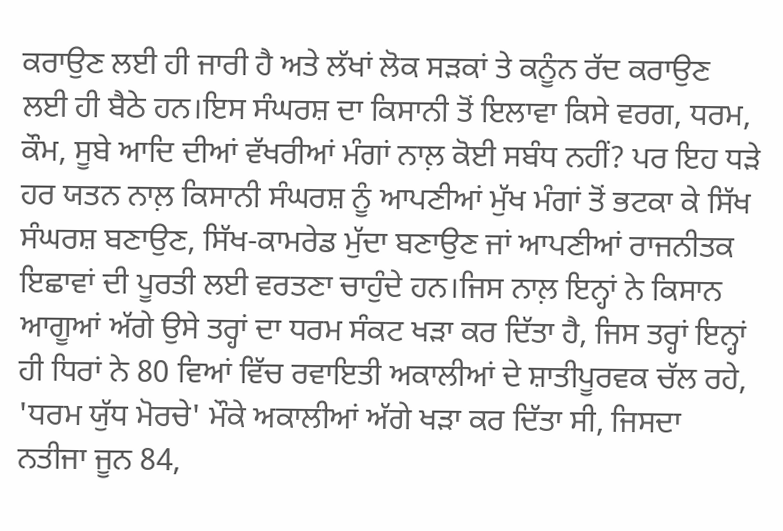ਕਰਾਉਣ ਲਈ ਹੀ ਜਾਰੀ ਹੈ ਅਤੇ ਲੱਖਾਂ ਲੋਕ ਸੜਕਾਂ ਤੇ ਕਨੂੰਨ ਰੱਦ ਕਰਾਉਣ ਲਈ ਹੀ ਬੈਠੇ ਹਨ।ਇਸ ਸੰਘਰਸ਼ ਦਾ ਕਿਸਾਨੀ ਤੋਂ ਇਲਾਵਾ ਕਿਸੇ ਵਰਗ, ਧਰਮ, ਕੌਮ, ਸੂਬੇ ਆਦਿ ਦੀਆਂ ਵੱਖਰੀਆਂ ਮੰਗਾਂ ਨਾਲ਼ ਕੋਈ ਸਬੰਧ ਨਹੀਂ? ਪਰ ਇਹ ਧੜੇ ਹਰ ਯਤਨ ਨਾਲ਼ ਕਿਸਾਨੀ ਸੰਘਰਸ਼ ਨੂੰ ਆਪਣੀਆਂ ਮੁੱਖ ਮੰਗਾਂ ਤੋਂ ਭਟਕਾ ਕੇ ਸਿੱਖ ਸੰਘਰਸ਼ ਬਣਾਉਣ, ਸਿੱਖ-ਕਾਮਰੇਡ ਮੁੱਦਾ ਬਣਾਉਣ ਜਾਂ ਆਪਣੀਆਂ ਰਾਜਨੀਤਕ ਇਛਾਵਾਂ ਦੀ ਪੂਰਤੀ ਲਈ ਵਰਤਣਾ ਚਾਹੁੰਦੇ ਹਨ।ਜਿਸ ਨਾਲ਼ ਇਨ੍ਹਾਂ ਨੇ ਕਿਸਾਨ ਆਗੂਆਂ ਅੱਗੇ ਉਸੇ ਤਰ੍ਹਾਂ ਦਾ ਧਰਮ ਸੰਕਟ ਖੜਾ ਕਰ ਦਿੱਤਾ ਹੈ, ਜਿਸ ਤਰ੍ਹਾਂ ਇਨ੍ਹਾਂ ਹੀ ਧਿਰਾਂ ਨੇ 80 ਵਿਆਂ ਵਿੱਚ ਰਵਾਇਤੀ ਅਕਾਲੀਆਂ ਦੇ ਸ਼ਾਤੀਪੂਰਵਕ ਚੱਲ ਰਹੇ, 'ਧਰਮ ਯੁੱਧ ਮੋਰਚੇ' ਮੌਕੇ ਅਕਾਲੀਆਂ ਅੱਗੇ ਖੜਾ ਕਰ ਦਿੱਤਾ ਸੀ, ਜਿਸਦਾ ਨਤੀਜਾ ਜੂਨ 84,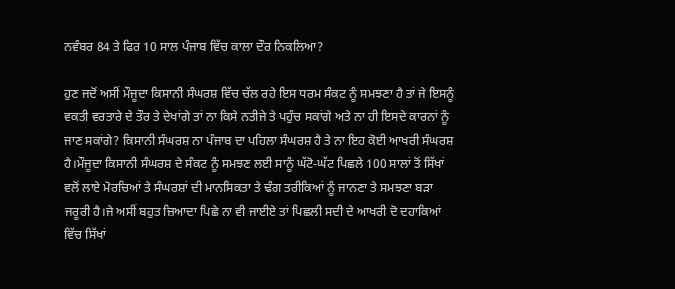ਨਵੰਬਰ 84 ਤੇ ਫਿਰ 10 ਸਾਲ ਪੰਜਾਬ ਵਿੱਚ ਕਾਲਾ ਦੌਰ ਨਿਕਲਿਆ?

ਹੁਣ ਜਦੋਂ ਅਸੀਂ ਮੌਜੂਦਾ ਕਿਸਾਨੀ ਸੰਘਰਸ਼ ਵਿੱਚ ਚੱਲ ਰਹੇ ਇਸ ਧਰਮ ਸੰਕਟ ਨੂੰ ਸਮਝਣਾ ਹੈ ਤਾਂ ਜੇ ਇਸਨੂੰ ਵਕਤੀ ਵਰਤਾਰੇ ਦੇ ਤੌਰ ਤੇ ਦੇਖਾਂਗੇ ਤਾਂ ਨਾ ਕਿਸੇ ਨਤੀਜੇ ਤੇ ਪਹੁੰਚ ਸਕਾਂਗੇ ਅਤੇ ਨਾ ਹੀ ਇਸਦੇ ਕਾਰਨਾਂ ਨੂੰ ਜਾਣ ਸਕਾਂਗੇ? ਕਿਸਾਨੀ ਸੰਘਰਸ਼ ਨਾ ਪੰਜਾਬ ਦਾ ਪਹਿਲਾ ਸੰਘਰਸ਼ ਹੈ ਤੇ ਨਾ ਇਹ ਕੋਈ ਆਖਰੀ ਸੰਘਰਸ਼ ਹੈ।ਮੌਜੂਦਾ ਕਿਸਾਨੀ ਸੰਘਰਸ਼ ਦੇ ਸੰਕਟ ਨੂੰ ਸਮਝਣ ਲਈ ਸਾਨੂੰ ਘੱਟੋ-ਘੱਟ ਪਿਛਲੇ 100 ਸਾਲਾਂ ਤੋਂ ਸਿੱਖਾਂ ਵਲੋਂ ਲਾਏ ਮੋਰਚਿਆਂ ਤੇ ਸੰਘਰਸ਼ਾਂ ਦੀ ਮਾਨਸਿਕਤਾ ਤੇ ਢੰਗ ਤਰੀਕਿਆਂ ਨੂੰ ਜਾਨਣਾ ਤੇ ਸਮਝਣਾ ਬੜਾ ਜਰੂਰੀ ਹੈ।ਜੇ ਅਸੀਂ ਬਹੁਤ ਜ਼ਿਆਦਾ ਪਿਛੇ ਨਾ ਵੀ ਜਾਈਏ ਤਾਂ ਪਿਛਲੀ ਸਦੀ ਦੇ ਆਖਰੀ ਦੋ ਦਹਾਕਿਆਂ ਵਿੱਚ ਸਿੱਖਾਂ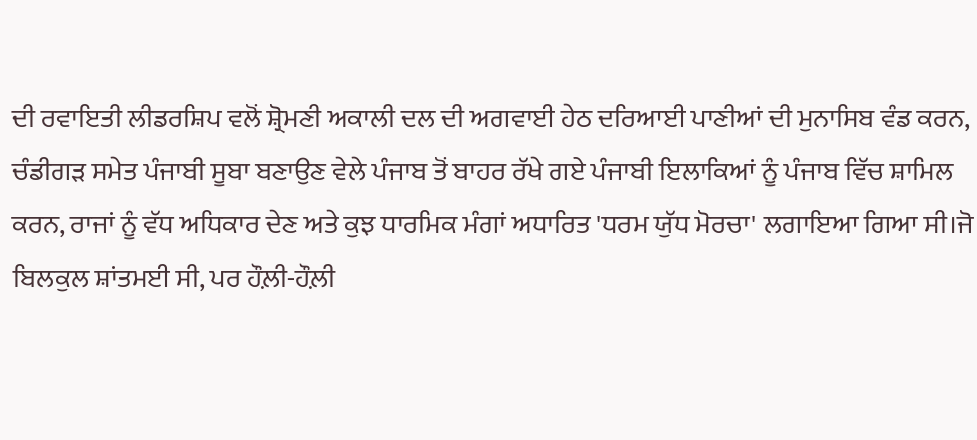ਦੀ ਰਵਾਇਤੀ ਲੀਡਰਸ਼ਿਪ ਵਲੋਂ ਸ਼੍ਰੋਮਣੀ ਅਕਾਲੀ ਦਲ ਦੀ ਅਗਵਾਈ ਹੇਠ ਦਰਿਆਈ ਪਾਣੀਆਂ ਦੀ ਮੁਨਾਸਿਬ ਵੰਡ ਕਰਨ, ਚੰਡੀਗੜ ਸਮੇਤ ਪੰਜਾਬੀ ਸੂਬਾ ਬਣਾਉਣ ਵੇਲੇ ਪੰਜਾਬ ਤੋਂ ਬਾਹਰ ਰੱਖੇ ਗਏ ਪੰਜਾਬੀ ਇਲਾਕਿਆਂ ਨੂੰ ਪੰਜਾਬ ਵਿੱਚ ਸ਼ਾਮਿਲ ਕਰਨ, ਰਾਜਾਂ ਨੂੰ ਵੱਧ ਅਧਿਕਾਰ ਦੇਣ ਅਤੇ ਕੁਝ ਧਾਰਮਿਕ ਮੰਗਾਂ ਅਧਾਰਿਤ 'ਧਰਮ ਯੁੱਧ ਮੋਰਚਾ' ਲਗਾਇਆ ਗਿਆ ਸੀ।ਜੋ ਬਿਲਕੁਲ ਸ਼ਾਂਤਮਈ ਸੀ, ਪਰ ਹੌਲ਼ੀ-ਹੌਲ਼ੀ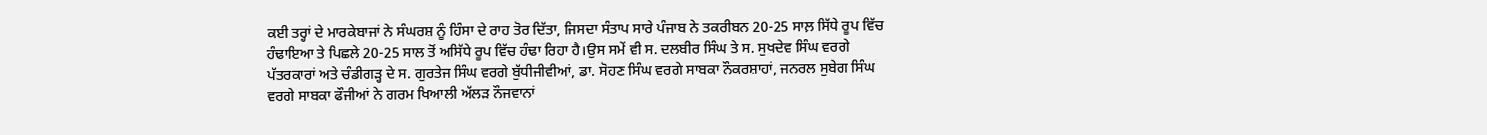ਕਈ ਤਰ੍ਹਾਂ ਦੇ ਮਾਰਕੇਬਾਜਾਂ ਨੇ ਸੰਘਰਸ਼ ਨੂੰ ਹਿੰਸਾ ਦੇ ਰਾਹ ਤੋਰ ਦਿੱਤਾ, ਜਿਸਦਾ ਸੰਤਾਪ ਸਾਰੇ ਪੰਜਾਬ ਨੇ ਤਕਰੀਬਨ 20-25 ਸਾਲ਼ ਸਿੱਧੇ ਰੂਪ ਵਿੱਚ ਹੰਢਾਇਆ ਤੇ ਪਿਛਲੇ 20-25 ਸਾਲ ਤੋਂ ਅਸਿੱਧੇ ਰੂਪ ਵਿੱਚ ਹੰਢਾ ਰਿਹਾ ਹੈ।ਉਸ ਸਮੇਂ ਵੀ ਸ. ਦਲਬੀਰ ਸਿੰਘ ਤੇ ਸ. ਸੁਖਦੇਵ ਸਿੰਘ ਵਰਗੇ ਪੱਤਰਕਾਰਾਂ ਅਤੇ ਚੰਡੀਗੜ੍ਹ ਦੇ ਸ. ਗੁਰਤੇਜ ਸਿੰਘ ਵਰਗੇ ਬੁੱਧੀਜੀਵੀਆਂ, ਡਾ. ਸੋਹਣ ਸਿੰਘ ਵਰਗੇ ਸਾਬਕਾ ਨੌਕਰਸ਼ਾਹਾਂ, ਜਨਰਲ ਸੁਬੇਗ ਸਿੰਘ ਵਰਗੇ ਸਾਬਕਾ ਫੌਜੀਆਂ ਨੇ ਗਰਮ ਖਿਆਲੀ ਅੱਲੜ ਨੌਜਵਾਨਾਂ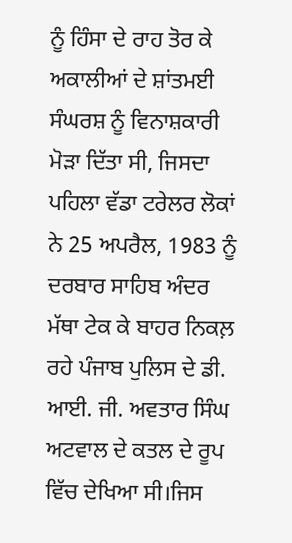ਨੂੰ ਹਿੰਸਾ ਦੇ ਰਾਹ ਤੋਰ ਕੇ ਅਕਾਲੀਆਂ ਦੇ ਸ਼ਾਂਤਮਈ ਸੰਘਰਸ਼ ਨੂੰ ਵਿਨਾਸ਼ਕਾਰੀ ਮੋੜਾ ਦਿੱਤਾ ਸੀ, ਜਿਸਦਾ ਪਹਿਲਾ ਵੱਡਾ ਟਰੇਲਰ ਲੋਕਾਂ ਨੇ 25 ਅਪਰੈਲ, 1983 ਨੂੰ ਦਰਬਾਰ ਸਾਹਿਬ ਅੰਦਰ ਮੱਥਾ ਟੇਕ ਕੇ ਬਾਹਰ ਨਿਕਲ਼ ਰਹੇ ਪੰਜਾਬ ਪੁਲਿਸ ਦੇ ਡੀ. ਆਈ. ਜੀ. ਅਵਤਾਰ ਸਿੰਘ ਅਟਵਾਲ ਦੇ ਕਤਲ ਦੇ ਰੂਪ ਵਿੱਚ ਦੇਖਿਆ ਸੀ।ਜਿਸ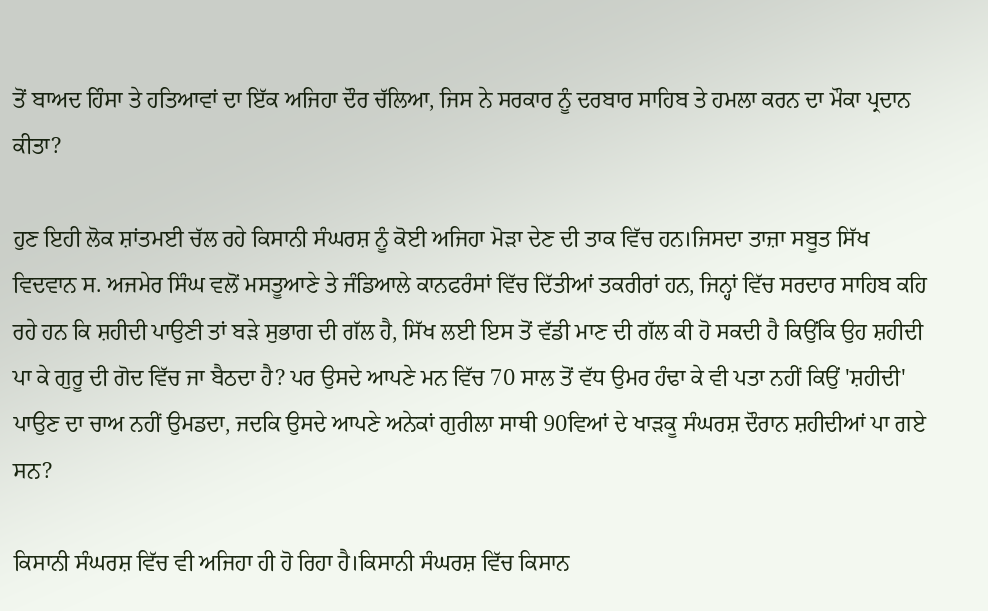ਤੋਂ ਬਾਅਦ ਹਿੰਸਾ ਤੇ ਹਤਿਆਵਾਂ ਦਾ ਇੱਕ ਅਜਿਹਾ ਦੌਰ ਚੱਲਿਆ, ਜਿਸ ਨੇ ਸਰਕਾਰ ਨੂੰ ਦਰਬਾਰ ਸਾਹਿਬ ਤੇ ਹਮਲਾ ਕਰਨ ਦਾ ਮੌਕਾ ਪ੍ਰਦਾਨ ਕੀਤਾ?

ਹੁਣ ਇਹੀ ਲੋਕ ਸ਼ਾਂਤਮਈ ਚੱਲ ਰਹੇ ਕਿਸਾਨੀ ਸੰਘਰਸ਼ ਨੂੰ ਕੋਈ ਅਜਿਹਾ ਮੋੜਾ ਦੇਣ ਦੀ ਤਾਕ ਵਿੱਚ ਹਨ।ਜਿਸਦਾ ਤਾਜ਼ਾ ਸਬੂਤ ਸਿੱਖ ਵਿਦਵਾਨ ਸ. ਅਜਮੇਰ ਸਿੰਘ ਵਲੋਂ ਮਸਤੂਆਣੇ ਤੇ ਜੰਡਿਆਲੇ ਕਾਨਫਰੰਸਾਂ ਵਿੱਚ ਦਿੱਤੀਆਂ ਤਕਰੀਰਾਂ ਹਨ, ਜਿਨ੍ਹਾਂ ਵਿੱਚ ਸਰਦਾਰ ਸਾਹਿਬ ਕਹਿ ਰਹੇ ਹਨ ਕਿ ਸ਼ਹੀਦੀ ਪਾਉਣੀ ਤਾਂ ਬੜੇ ਸੁਭਾਗ ਦੀ ਗੱਲ ਹੈ, ਸਿੱਖ ਲਈ ਇਸ ਤੋਂ ਵੱਡੀ ਮਾਣ ਦੀ ਗੱਲ ਕੀ ਹੋ ਸਕਦੀ ਹੈ ਕਿਉਂਕਿ ਉਹ ਸ਼ਹੀਦੀ ਪਾ ਕੇ ਗੁਰੂ ਦੀ ਗੋਦ ਵਿੱਚ ਜਾ ਬੈਠਦਾ ਹੈ? ਪਰ ਉਸਦੇ ਆਪਣੇ ਮਨ ਵਿੱਚ 70 ਸਾਲ ਤੋਂ ਵੱਧ ਉਮਰ ਹੰਢਾ ਕੇ ਵੀ ਪਤਾ ਨਹੀਂ ਕਿਉਂ 'ਸ਼ਹੀਦੀ' ਪਾਉਣ ਦਾ ਚਾਅ ਨਹੀਂ ਉਮਡਦਾ, ਜਦਕਿ ਉਸਦੇ ਆਪਣੇ ਅਨੇਕਾਂ ਗੁਰੀਲਾ ਸਾਥੀ 90ਵਿਆਂ ਦੇ ਖਾੜਕੂ ਸੰਘਰਸ਼ ਦੌਰਾਨ ਸ਼ਹੀਦੀਆਂ ਪਾ ਗਏ ਸਨ?

ਕਿਸਾਨੀ ਸੰਘਰਸ਼ ਵਿੱਚ ਵੀ ਅਜਿਹਾ ਹੀ ਹੋ ਰਿਹਾ ਹੈ।ਕਿਸਾਨੀ ਸੰਘਰਸ਼ ਵਿੱਚ ਕਿਸਾਨ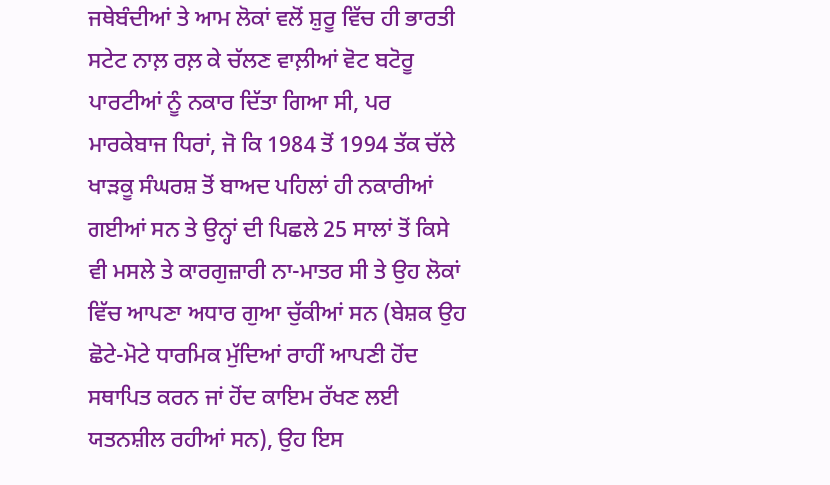ਜਥੇਬੰਦੀਆਂ ਤੇ ਆਮ ਲੋਕਾਂ ਵਲੋਂ ਸ਼ੁਰੂ ਵਿੱਚ ਹੀ ਭਾਰਤੀ ਸਟੇਟ ਨਾਲ਼ ਰਲ਼ ਕੇ ਚੱਲਣ ਵਾਲ਼ੀਆਂ ਵੋਟ ਬਟੋਰੂ ਪਾਰਟੀਆਂ ਨੂੰ ਨਕਾਰ ਦਿੱਤਾ ਗਿਆ ਸੀ, ਪਰ ਮਾਰਕੇਬਾਜ ਧਿਰਾਂ, ਜੋ ਕਿ 1984 ਤੋਂ 1994 ਤੱਕ ਚੱਲੇ ਖਾੜਕੂ ਸੰਘਰਸ਼ ਤੋਂ ਬਾਅਦ ਪਹਿਲਾਂ ਹੀ ਨਕਾਰੀਆਂ ਗਈਆਂ ਸਨ ਤੇ ਉਨ੍ਹਾਂ ਦੀ ਪਿਛਲੇ 25 ਸਾਲਾਂ ਤੋਂ ਕਿਸੇ ਵੀ ਮਸਲੇ ਤੇ ਕਾਰਗੁਜ਼ਾਰੀ ਨਾ-ਮਾਤਰ ਸੀ ਤੇ ਉਹ ਲੋਕਾਂ ਵਿੱਚ ਆਪਣਾ ਅਧਾਰ ਗੁਆ ਚੁੱਕੀਆਂ ਸਨ (ਬੇਸ਼ਕ ਉਹ ਛੋਟੇ-ਮੋਟੇ ਧਾਰਮਿਕ ਮੁੱਦਿਆਂ ਰਾਹੀਂ ਆਪਣੀ ਹੋਂਦ ਸਥਾਪਿਤ ਕਰਨ ਜਾਂ ਹੋਂਦ ਕਾਇਮ ਰੱਖਣ ਲਈ ਯਤਨਸ਼ੀਲ ਰਹੀਆਂ ਸਨ), ਉਹ ਇਸ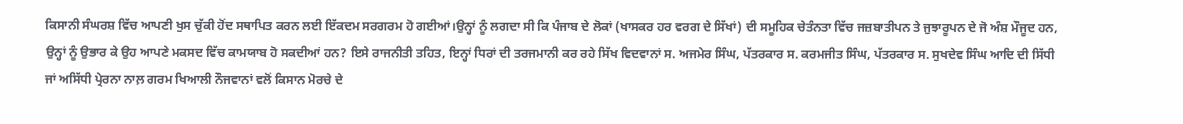ਕਿਸਾਨੀ ਸੰਘਰਸ਼ ਵਿੱਚ ਆਪਣੀ ਖੁਸ ਚੁੱਕੀ ਹੋਂਦ ਸਥਾਪਿਤ ਕਰਨ ਲਈ ਇੱਕਦਮ ਸਰਗਰਮ ਹੋ ਗਈਆਂ।ਉਨ੍ਹਾਂ ਨੂੰ ਲਗਦਾ ਸੀ ਕਿ ਪੰਜਾਬ ਦੇ ਲੋਕਾਂ (ਖਾਸਕਰ ਹਰ ਵਰਗ ਦੇ ਸਿੱਖਾਂ) ਦੀ ਸਮੂਹਿਕ ਚੇਤੰਨਤਾ ਵਿੱਚ ਜਜ਼ਬਾਤੀਪਨ ਤੇ ਜੁਝਾਰੂਪਨ ਦੇ ਜੋ ਅੰਸ਼ ਮੌਜੂਦ ਹਨ, ਉਨ੍ਹਾਂ ਨੂੰ ਉਭਾਰ ਕੇ ਉਹ ਆਪਣੇ ਮਕਸਦ ਵਿੱਚ ਕਾਮਯਾਬ ਹੋ ਸਕਦੀਆਂ ਹਨ? ਇਸੇ ਰਾਜਨੀਤੀ ਤਹਿਤ, ਇਨ੍ਹਾਂ ਧਿਰਾਂ ਦੀ ਤਰਜਮਾਨੀ ਕਰ ਰਹੇ ਸਿੱਖ ਵਿਦਵਾਨਾਂ ਸ. ਅਜਮੇਰ ਸਿੰਘ, ਪੱਤਰਕਾਰ ਸ. ਕਰਮਜੀਤ ਸਿੰਘ, ਪੱਤਰਕਾਰ ਸ. ਸੁਖਦੇਵ ਸਿੰਘ ਆਦਿ ਦੀ ਸਿੱਧੀ ਜਾਂ ਅਸਿੱਧੀ ਪ੍ਰੇਰਨਾ ਨਾਲ਼ ਗਰਮ ਖਿਆਲੀ ਨੌਜਵਾਨਾਂ ਵਲੋਂ ਕਿਸਾਨ ਮੋਰਚੇ ਦੇ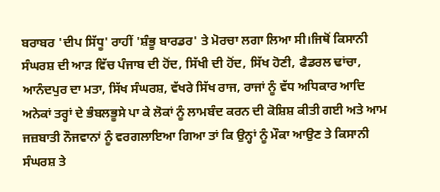ਬਰਾਬਰ 'ਦੀਪ ਸਿੱਧੂ' ਰਾਹੀਂ 'ਸ਼ੰਭੂ ਬਾਰਡਰ' ਤੇ ਮੋਰਚਾ ਲਗਾ ਲਿਆ ਸੀ।ਜਿਥੋਂ ਕਿਸਾਨੀ ਸੰਘਰਸ਼ ਦੀ ਆੜ ਵਿੱਚ ਪੰਜਾਬ ਦੀ ਹੋਂਦ, ਸਿੱਖੀ ਦੀ ਹੋਂਦ, ਸਿੱਖ ਹੋਣੀ, ਫੈਡਰਲ ਢਾਂਚਾ, ਆਨੰਦਪੁਰ ਦਾ ਮਤਾ, ਸਿੱਖ ਸੰਘਰਸ਼, ਵੱਖਰੇ ਸਿੱਖ ਰਾਜ, ਰਾਜਾਂ ਨੂੰ ਵੱਧ ਅਧਿਕਾਰ ਆਦਿ ਅਨੇਕਾਂ ਤਰ੍ਹਾਂ ਦੇ ਭੰਬਲਭੂਸੇ ਪਾ ਕੇ ਲੋਕਾਂ ਨੂੰ ਲਾਮਬੰਦ ਕਰਨ ਦੀ ਕੋਸ਼ਿਸ਼ ਕੀਤੀ ਗਈ ਅਤੇ ਆਮ ਜਜ਼ਬਾਤੀ ਨੌਜਵਾਨਾਂ ਨੂੰ ਵਰਗਲਾਇਆ ਗਿਆ ਤਾਂ ਕਿ ਉਨ੍ਹਾਂ ਨੂੰ ਮੌਕਾ ਆਉਣ ਤੇ ਕਿਸਾਨੀ ਸੰਘਰਸ਼ ਤੇ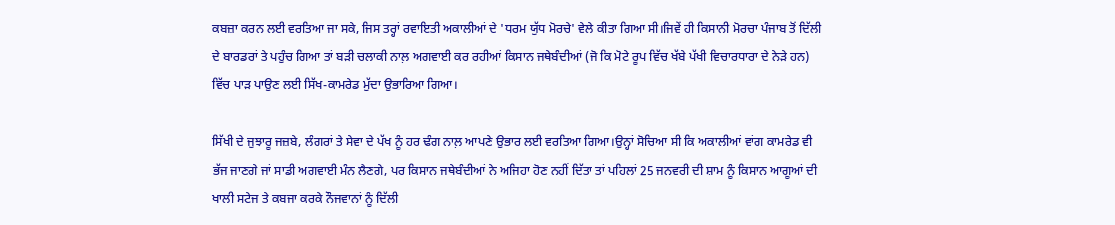ਕਬਜ਼ਾ ਕਰਨ ਲਈ ਵਰਤਿਆ ਜਾ ਸਕੇ, ਜਿਸ ਤਰ੍ਹਾਂ ਰਵਾਇਤੀ ਅਕਾਲੀਆਂ ਦੇ 'ਧਰਮ ਯੁੱਧ ਮੋਰਚੇ' ਵੇਲੇ ਕੀਤਾ ਗਿਆ ਸੀ।ਜਿਵੇਂ ਹੀ ਕਿਸਾਨੀ ਮੋਰਚਾ ਪੰਜਾਬ ਤੋਂ ਦਿੱਲੀ ਦੇ ਬਾਰਡਰਾਂ ਤੇ ਪਹੁੰਚ ਗਿਆ ਤਾਂ ਬੜੀ ਚਲਾਕੀ ਨਾਲ਼ ਅਗਵਾਈ ਕਰ ਰਹੀਆਂ ਕਿਸਾਨ ਜਥੇਬੰਦੀਆਂ (ਜੋ ਕਿ ਮੋਟੇ ਰੂਪ ਵਿੱਚ ਖੱਬੇ ਪੱਖੀ ਵਿਚਾਰਧਾਰਾ ਦੇ ਨੇੜੇ ਹਨ) ਵਿੱਚ ਪਾੜ ਪਾਉਣ ਲਈ ਸਿੱਖ-ਕਾਮਰੇਡ ਮੁੱਦਾ ਉਭਾਰਿਆ ਗਿਆ।

ਸਿੱਖੀ ਦੇ ਜੁਝਾਰੂ ਜਜ਼ਬੇ, ਲੰਗਰਾਂ ਤੇ ਸੇਵਾ ਦੇ ਪੱਖ ਨੂੰ ਹਰ ਢੰਗ ਨਾਲ਼ ਆਪਣੇ ਉਭਾਰ ਲਈ ਵਰਤਿਆ ਗਿਆ।ਉਨ੍ਹਾਂ ਸੋਚਿਆ ਸੀ ਕਿ ਅਕਾਲੀਆਂ ਵਾਂਗ ਕਾਮਰੇਡ ਵੀ ਭੱਜ ਜਾਣਗੇ ਜਾਂ ਸਾਡੀ ਅਗਵਾਈ ਮੰਨ ਲੈਣਗੇ, ਪਰ ਕਿਸਾਨ ਜਥੇਬੰਦੀਆਂ ਨੇ ਅਜਿਹਾ ਹੋਣ ਨਹੀਂ ਦਿੱਤਾ ਤਾਂ ਪਹਿਲਾਂ 25 ਜਨਵਰੀ ਦੀ ਸ਼ਾਮ ਨੂੰ ਕਿਸਾਨ ਆਗੂਆਂ ਦੀ ਖਾਲੀ ਸਟੇਜ ਤੇ ਕਬਜਾ ਕਰਕੇ ਨੌਜਵਾਨਾਂ ਨੂੰ ਦਿੱਲੀ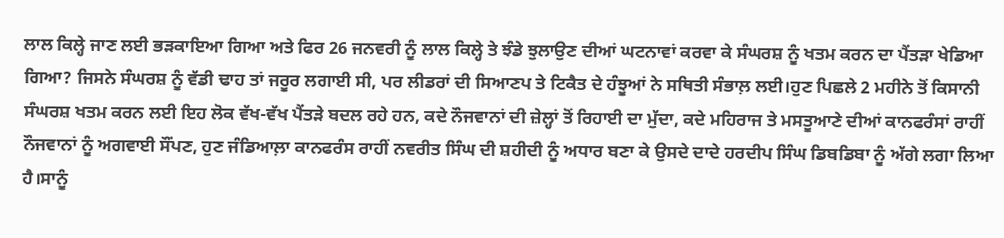ਲਾਲ ਕਿਲ੍ਹੇ ਜਾਣ ਲਈ ਭੜਕਾਇਆ ਗਿਆ ਅਤੇ ਫਿਰ 26 ਜਨਵਰੀ ਨੂੰ ਲਾਲ ਕਿਲ੍ਹੇ ਤੇ ਝੰਡੇ ਝੁਲਾਉਣ ਦੀਆਂ ਘਟਨਾਵਾਂ ਕਰਵਾ ਕੇ ਸੰਘਰਸ਼ ਨੂੰ ਖਤਮ ਕਰਨ ਦਾ ਪੈਂਤੜਾ ਖੇਡਿਆ ਗਿਆ? ਜਿਸਨੇ ਸੰਘਰਸ਼ ਨੂੰ ਵੱਡੀ ਢਾਹ ਤਾਂ ਜਰੂਰ ਲਗਾਈ ਸੀ, ਪਰ ਲੀਡਰਾਂ ਦੀ ਸਿਆਣਪ ਤੇ ਟਿਕੈਤ ਦੇ ਹੰਝੂਆਂ ਨੇ ਸਥਿਤੀ ਸੰਭਾਲ਼ ਲਈ।ਹੁਣ ਪਿਛਲੇ 2 ਮਹੀਨੇ ਤੋਂ ਕਿਸਾਨੀ ਸੰਘਰਸ਼ ਖਤਮ ਕਰਨ ਲਈ ਇਹ ਲੋਕ ਵੱਖ-ਵੱਖ ਪੈਂਤੜੇ ਬਦਲ ਰਹੇ ਹਨ, ਕਦੇ ਨੌਜਵਾਨਾਂ ਦੀ ਜ਼ੇਲ੍ਹਾਂ ਤੋਂ ਰਿਹਾਈ ਦਾ ਮੁੱਦਾ, ਕਦੇ ਮਹਿਰਾਜ ਤੇ ਮਸਤੂਆਣੇ ਦੀਆਂ ਕਾਨਫਰੰਸਾਂ ਰਾਹੀਂ ਨੌਜਵਾਨਾਂ ਨੂੰ ਅਗਵਾਈ ਸੌਂਪਣ, ਹੁਣ ਜੰਡਿਆਲ਼ਾ ਕਾਨਫਰੰਸ ਰਾਹੀਂ ਨਵਰੀਤ ਸਿੰਘ ਦੀ ਸ਼ਹੀਦੀ ਨੂੰ ਅਧਾਰ ਬਣਾ ਕੇ ਉਸਦੇ ਦਾਦੇ ਹਰਦੀਪ ਸਿੰਘ ਡਿਬਡਿਬਾ ਨੂੰ ਅੱਗੇ ਲਗਾ ਲਿਆ ਹੈ।ਸਾਨੂੰ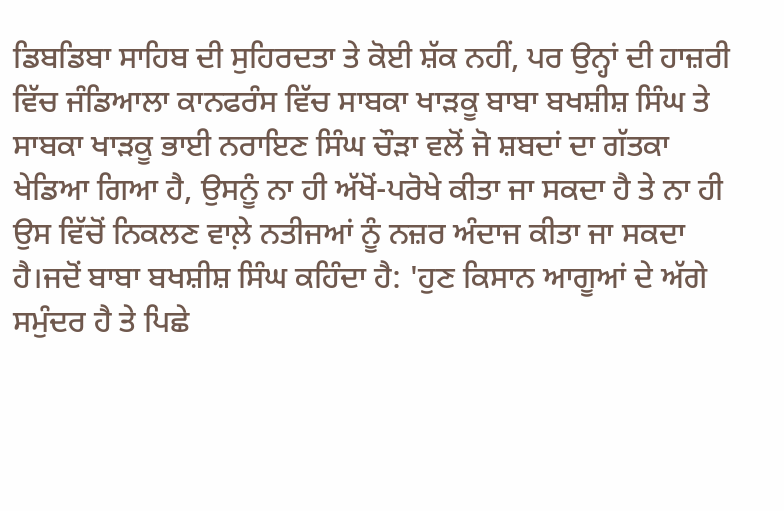ਡਿਬਡਿਬਾ ਸਾਹਿਬ ਦੀ ਸੁਹਿਰਦਤਾ ਤੇ ਕੋਈ ਸ਼ੱਕ ਨਹੀਂ, ਪਰ ਉਨ੍ਹਾਂ ਦੀ ਹਾਜ਼ਰੀ ਵਿੱਚ ਜੰਡਿਆਲਾ ਕਾਨਫਰੰਸ ਵਿੱਚ ਸਾਬਕਾ ਖਾੜਕੂ ਬਾਬਾ ਬਖਸ਼ੀਸ਼ ਸਿੰਘ ਤੇ ਸਾਬਕਾ ਖਾੜਕੂ ਭਾਈ ਨਰਾਇਣ ਸਿੰਘ ਚੌੜਾ ਵਲੋਂ ਜੋ ਸ਼ਬਦਾਂ ਦਾ ਗੱਤਕਾ ਖੇਡਿਆ ਗਿਆ ਹੈ, ਉਸਨੂੰ ਨਾ ਹੀ ਅੱਖੋਂ-ਪਰੋਖੇ ਕੀਤਾ ਜਾ ਸਕਦਾ ਹੈ ਤੇ ਨਾ ਹੀ ਉਸ ਵਿੱਚੋਂ ਨਿਕਲਣ ਵਾਲ਼ੇ ਨਤੀਜਆਂ ਨੂੰ ਨਜ਼ਰ ਅੰਦਾਜ ਕੀਤਾ ਜਾ ਸਕਦਾ ਹੈ।ਜਦੋਂ ਬਾਬਾ ਬਖਸ਼ੀਸ਼ ਸਿੰਘ ਕਹਿੰਦਾ ਹੈ: 'ਹੁਣ ਕਿਸਾਨ ਆਗੂਆਂ ਦੇ ਅੱਗੇ ਸਮੁੰਦਰ ਹੈ ਤੇ ਪਿਛੇ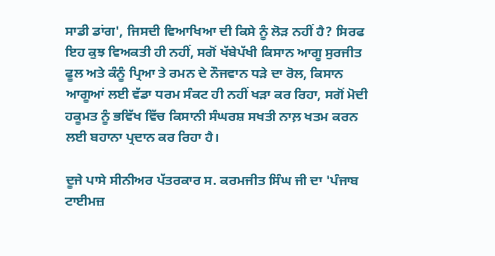ਸਾਡੀ ਡਾਂਗ', ਜਿਸਦੀ ਵਿਆਖਿਆ ਦੀ ਕਿਸੇ ਨੂੰ ਲੋੜ ਨਹੀਂ ਹੈ? ਸਿਰਫ ਇਹ ਕੁਝ ਵਿਅਕਤੀ ਹੀ ਨਹੀਂ, ਸਗੋਂ ਖੱਬੇਪੱਖੀ ਕਿਸਾਨ ਆਗੂ ਸੁਰਜੀਤ ਫੂਲ ਅਤੇ ਕੰਨੂੰ ਪ੍ਰਿਆ ਤੇ ਰਮਨ ਦੇ ਨੌਜਵਾਨ ਧੜੇ ਦਾ ਰੋਲ, ਕਿਸਾਨ ਆਗੂਆਂ ਲਈ ਵੱਡਾ ਧਰਮ ਸੰਕਟ ਹੀ ਨਹੀਂ ਖੜਾ ਕਰ ਰਿਹਾ, ਸਗੋਂ ਮੋਦੀ ਹਕੂਮਤ ਨੂੰ ਭਵਿੱਖ ਵਿੱਚ ਕਿਸਾਨੀ ਸੰਘਰਸ਼ ਸਖਤੀ ਨਾਲ਼ ਖਤਮ ਕਰਨ ਲਈ ਬਹਾਨਾ ਪ੍ਰਦਾਨ ਕਰ ਰਿਹਾ ਹੈ।

ਦੂਜੇ ਪਾਸੇ ਸੀਨੀਅਰ ਪੱਤਰਕਾਰ ਸ. ਕਰਮਜੀਤ ਸਿੰਘ ਜੀ ਦਾ 'ਪੰਜਾਬ ਟਾਈਮਜ਼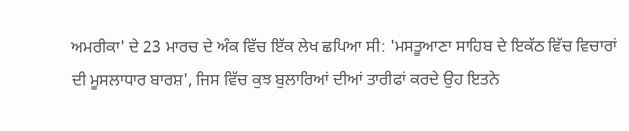ਅਮਰੀਕਾ' ਦੇ 23 ਮਾਰਚ ਦੇ ਅੰਕ ਵਿੱਚ ਇੱਕ ਲੇਖ ਛਪਿਆ ਸੀ: 'ਮਸਤੂਆਣਾ ਸਾਹਿਬ ਦੇ ਇਕੱਠ ਵਿੱਚ ਵਿਚਾਰਾਂ ਦੀ ਮੂਸਲਾਧਾਰ ਬਾਰਸ਼', ਜਿਸ ਵਿੱਚ ਕੁਝ ਬੁਲਾਰਿਆਂ ਦੀਆਂ ਤਾਰੀਫਾਂ ਕਰਦੇ ਉਹ ਇਤਨੇ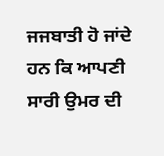ਜਜਬਾਤੀ ਹੋ ਜਾਂਦੇ ਹਨ ਕਿ ਆਪਣੀ ਸਾਰੀ ਉਮਰ ਦੀ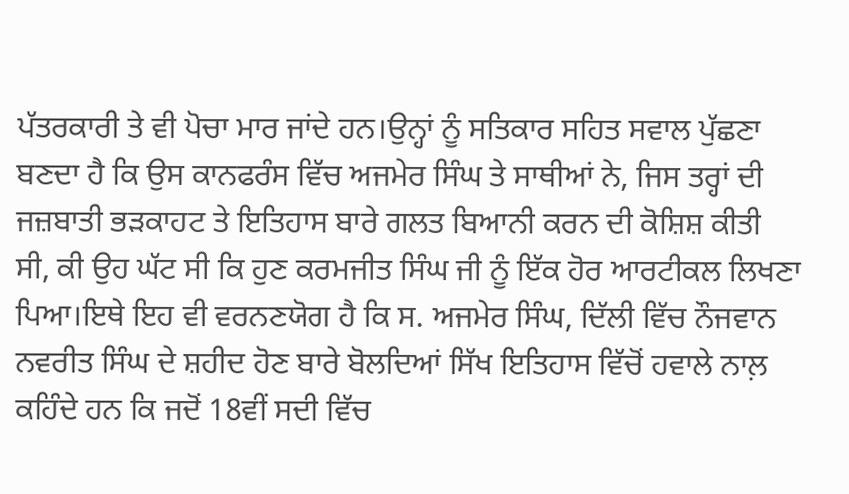ਪੱਤਰਕਾਰੀ ਤੇ ਵੀ ਪੋਚਾ ਮਾਰ ਜਾਂਦੇ ਹਨ।ਉਨ੍ਹਾਂ ਨੂੰ ਸਤਿਕਾਰ ਸਹਿਤ ਸਵਾਲ ਪੁੱਛਣਾ ਬਣਦਾ ਹੈ ਕਿ ਉਸ ਕਾਨਫਰੰਸ ਵਿੱਚ ਅਜਮੇਰ ਸਿੰਘ ਤੇ ਸਾਥੀਆਂ ਨੇ, ਜਿਸ ਤਰ੍ਹਾਂ ਦੀ ਜਜ਼ਬਾਤੀ ਭੜਕਾਹਟ ਤੇ ਇਤਿਹਾਸ ਬਾਰੇ ਗਲਤ ਬਿਆਨੀ ਕਰਨ ਦੀ ਕੋਸ਼ਿਸ਼ ਕੀਤੀ ਸੀ, ਕੀ ਉਹ ਘੱਟ ਸੀ ਕਿ ਹੁਣ ਕਰਮਜੀਤ ਸਿੰਘ ਜੀ ਨੂੰ ਇੱਕ ਹੋਰ ਆਰਟੀਕਲ ਲਿਖਣਾ ਪਿਆ।ਇਥੇ ਇਹ ਵੀ ਵਰਨਣਯੋਗ ਹੈ ਕਿ ਸ. ਅਜਮੇਰ ਸਿੰਘ, ਦਿੱਲੀ ਵਿੱਚ ਨੌਜਵਾਨ ਨਵਰੀਤ ਸਿੰਘ ਦੇ ਸ਼ਹੀਦ ਹੋਣ ਬਾਰੇ ਬੋਲਦਿਆਂ ਸਿੱਖ ਇਤਿਹਾਸ ਵਿੱਚੋਂ ਹਵਾਲੇ ਨਾਲ਼ ਕਹਿੰਦੇ ਹਨ ਕਿ ਜਦੋਂ 18ਵੀਂ ਸਦੀ ਵਿੱਚ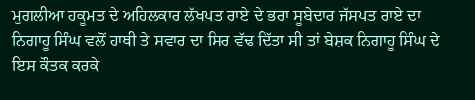ਮੁਗਲੀਆ ਹਕੂਮਤ ਦੇ ਅਹਿਲਕਾਰ ਲੱਖਪਤ ਰਾਏ ਦੇ ਭਰਾ ਸੂਬੇਦਾਰ ਜੱਸਪਤ ਰਾਏ ਦਾ ਨਿਗਾਹੂ ਸਿੰਘ ਵਲੋਂ ਹਾਥੀ ਤੇ ਸਵਾਰ ਦਾ ਸਿਰ ਵੱਢ ਦਿੱਤਾ ਸੀ ਤਾਂ ਬੇਸ਼ਕ ਨਿਗਾਹੂ ਸਿੰਘ ਦੇ ਇਸ ਕੌਤਕ ਕਰਕੇ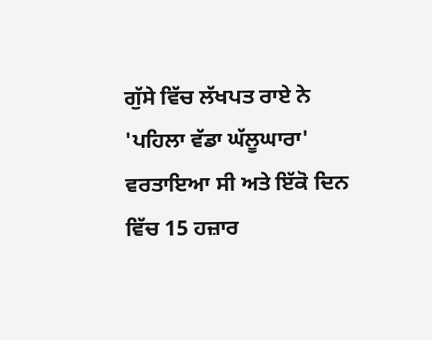ਗੁੱਸੇ ਵਿੱਚ ਲੱਖਪਤ ਰਾਏ ਨੇ 'ਪਹਿਲਾ ਵੱਡਾ ਘੱਲੂਘਾਰਾ' ਵਰਤਾਇਆ ਸੀ ਅਤੇ ਇੱਕੋ ਦਿਨ ਵਿੱਚ 15 ਹਜ਼ਾਰ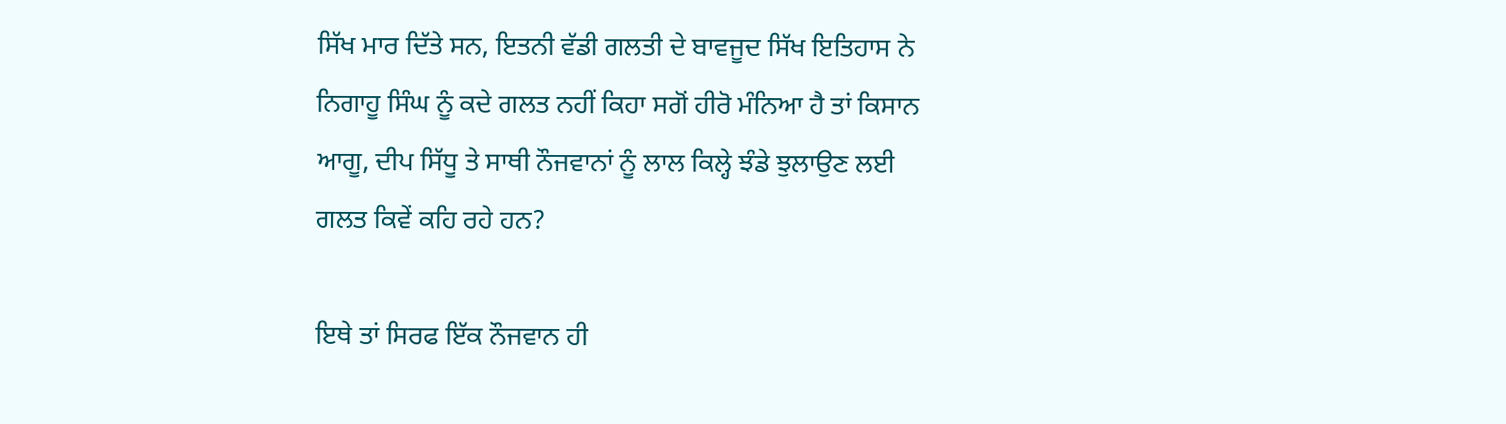ਸਿੱਖ ਮਾਰ ਦਿੱਤੇ ਸਨ, ਇਤਨੀ ਵੱਡੀ ਗਲਤੀ ਦੇ ਬਾਵਜੂਦ ਸਿੱਖ ਇਤਿਹਾਸ ਨੇ ਨਿਗਾਹੂ ਸਿੰਘ ਨੂੰ ਕਦੇ ਗਲਤ ਨਹੀਂ ਕਿਹਾ ਸਗੋਂ ਹੀਰੋ ਮੰਨਿਆ ਹੈ ਤਾਂ ਕਿਸਾਨ ਆਗੂ, ਦੀਪ ਸਿੱਧੂ ਤੇ ਸਾਥੀ ਨੌਜਵਾਨਾਂ ਨੂੰ ਲਾਲ ਕਿਲ੍ਹੇ ਝੰਡੇ ਝੁਲਾਉਣ ਲਈ ਗਲਤ ਕਿਵੇਂ ਕਹਿ ਰਹੇ ਹਨ?

ਇਥੇ ਤਾਂ ਸਿਰਫ ਇੱਕ ਨੌਜਵਾਨ ਹੀ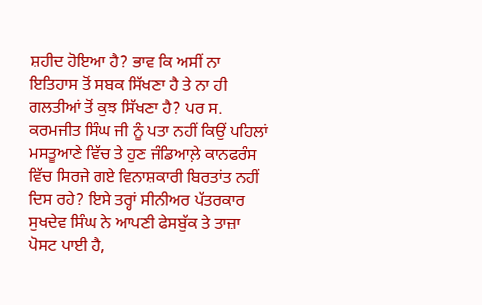ਸ਼ਹੀਦ ਹੋਇਆ ਹੈ? ਭਾਵ ਕਿ ਅਸੀਂ ਨਾ ਇਤਿਹਾਸ ਤੋਂ ਸਬਕ ਸਿੱਖਣਾ ਹੈ ਤੇ ਨਾ ਹੀ ਗਲਤੀਆਂ ਤੋਂ ਕੁਝ ਸਿੱਖਣਾ ਹੈ? ਪਰ ਸ. ਕਰਮਜੀਤ ਸਿੰਘ ਜੀ ਨੂੰ ਪਤਾ ਨਹੀਂ ਕਿਉਂ ਪਹਿਲਾਂ ਮਸਤੂਆਣੇ ਵਿੱਚ ਤੇ ਹੁਣ ਜੰਡਿਆਲ਼ੇ ਕਾਨਫਰੰਸ ਵਿੱਚ ਸਿਰਜੇ ਗਏ ਵਿਨਾਸ਼ਕਾਰੀ ਬਿਰਤਾਂਤ ਨਹੀਂ ਦਿਸ ਰਹੇ? ਇਸੇ ਤਰ੍ਹਾਂ ਸੀਨੀਅਰ ਪੱਤਰਕਾਰ ਸੁਖਦੇਵ ਸਿੰਘ ਨੇ ਆਪਣੀ ਫੇਸਬੁੱਕ ਤੇ ਤਾਜ਼ਾ ਪੋਸਟ ਪਾਈ ਹੈ,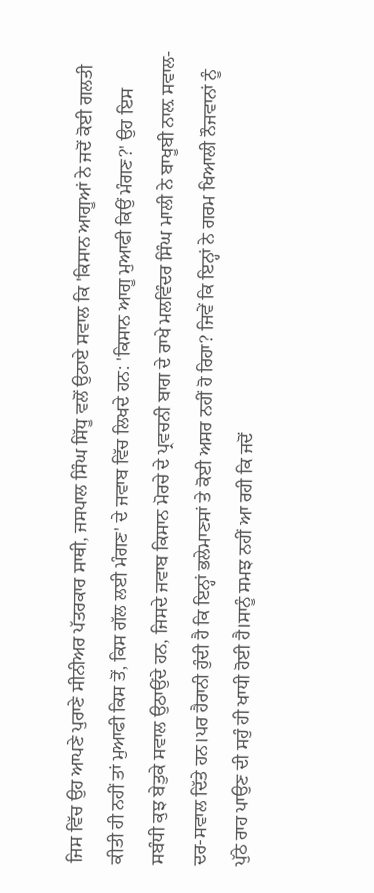ਜਿਸ ਵਿੱਚ ਉਹ ਆਪਣੇ ਪੁਰਾਣੇ ਸੀਨੀਅਰ ਪੱਤਰਕਾਰ ਸਾਥੀ, ਜਸਪਾਲ ਸਿੰਘ ਸਿੱਧੂ ਵਲੋਂ ਉਠਾਏ ਸਵਾਲ ਕਿ 'ਕਿਸਾਨ ਆਗੂਆਂ ਨੇ ਜਦੋਂ ਕੋਈ ਗਲਤੀ ਕੀਤੀ ਹੀ ਨਹੀਂ ਤਾਂ ਮੁਆਫੀ ਕਿਸ ਤੋਂ, ਕਿਸ ਗੱਲ ਲਈ ਮੰਗਣ' ਦੇ ਜਵਾਬ ਵਿੱਚ ਲਿਖਦੇ ਹਨ: 'ਕਿਸਾਨ ਆਗੂ ਮੁਆਫੀ ਕਿਉਂ ਮੰਗਣ?' ਉਹ ਇਸ ਸਬੰਧੀ ਕੁਝ ਬੇਤੁਕੇ ਸਵਾਲ ਉਠਾਉਂਦੇ ਹਨ, ਜਿਸਦੇ ਜਵਾਬ ਕਿਸਾਨ ਮੋਰਚੇ ਦੇ ਪ੍ਰਵਚਨੀ ਬਾਗ ਦੇ ਰਾਖੇ ਮਲਵਿੰਦਰ ਸਿੰਘ ਮਾਲੀ ਨੇ ਬਾਖੂਬੀ ਨਾਲ਼ ਸਵਾਲ-ਦਰ-ਸਵਾਲ ਦਿੱਤੇ ਹਨ।ਪਰ ਹੈਰਾਨੀ ਹੁੰਦੀ ਹੈ ਕਿ ਇਨ੍ਹਾਂ ਭਲੇਮਾਣਸਾਂ ਤੇ ਕੋਈ ਅਸਰ ਨਹੀਂ ਹੋ ਰਿਹਾ? ਜਿਵੇਂ ਕਿ ਇਨ੍ਹਾਂ ਨੇ ਗਰਮ ਖਿਆਲੀ ਨੌਜਵਾਨਾਂ ਨੂੰ ਪੁੱਠੇ ਰਾਹ ਪਾਉਣ ਦੀ ਸਹੁੰ ਹੀ ਖਾਧੀ ਹੋਈ ਹੈ।ਸਾਨੂੰ ਸਮਝ ਨਹੀਂ ਆ ਰਹੀ ਕਿ ਜਦੋਂ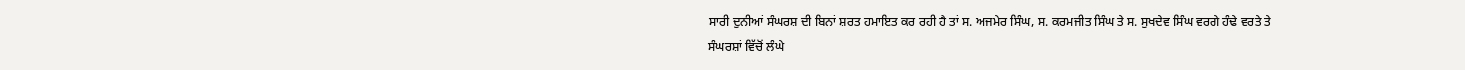ਸਾਰੀ ਦੁਨੀਆਂ ਸੰਘਰਸ਼ ਦੀ ਬਿਨਾਂ ਸ਼ਰਤ ਹਮਾਇਤ ਕਰ ਰਹੀ ਹੈ ਤਾਂ ਸ. ਅਜਮੇਰ ਸਿੰਘ, ਸ. ਕਰਮਜੀਤ ਸਿੰਘ ਤੇ ਸ. ਸੁਖਦੇਵ ਸਿੰਘ ਵਰਗੇ ਹੰਢੇ ਵਰਤੇ ਤੇ ਸੰਘਰਸ਼ਾਂ ਵਿੱਚੋਂ ਲੰਘੇ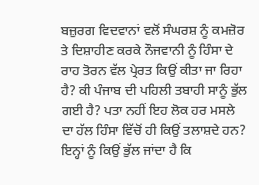ਬਜ਼ੁਰਗ ਵਿਦਵਾਨਾਂ ਵਲੋਂ ਸੰਘਰਸ਼ ਨੂੰ ਕਮਜ਼ੋਰ ਤੇ ਦਿਸ਼ਾਹੀਣ ਕਰਕੇ ਨੌਜਵਾਨੀ ਨੂੰ ਹਿੰਸਾ ਦੇ ਰਾਹ ਤੋਰਨ ਵੱਲ ਪ੍ਰੇਰਤ ਕਿਉਂ ਕੀਤਾ ਜਾ ਰਿਹਾ ਹੈ? ਕੀ ਪੰਜਾਬ ਦੀ ਪਹਿਲੀ ਤਬਾਹੀ ਸਾਨੂੰ ਭੁੱਲ ਗਈ ਹੈ? ਪਤਾ ਨਹੀਂ ਇਹ ਲੋਕ ਹਰ ਮਸਲੇ ਦਾ ਹੱਲ ਹਿੰਸਾ ਵਿੱਚੋਂ ਹੀ ਕਿਉਂ ਤਲਾਸ਼ਦੇ ਹਨ? ਇਨ੍ਹਾਂ ਨੂੰ ਕਿਉਂ ਭੁੱਲ ਜਾਂਦਾ ਹੈ ਕਿ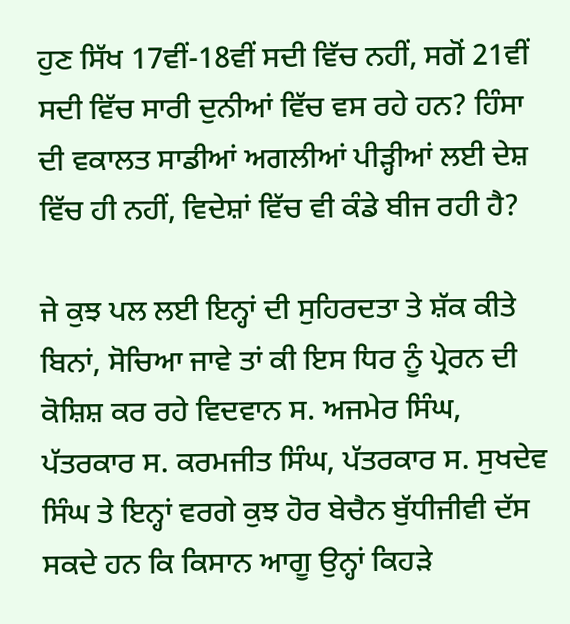ਹੁਣ ਸਿੱਖ 17ਵੀਂ-18ਵੀਂ ਸਦੀ ਵਿੱਚ ਨਹੀਂ, ਸਗੋਂ 21ਵੀਂ ਸਦੀ ਵਿੱਚ ਸਾਰੀ ਦੁਨੀਆਂ ਵਿੱਚ ਵਸ ਰਹੇ ਹਨ? ਹਿੰਸਾ ਦੀ ਵਕਾਲਤ ਸਾਡੀਆਂ ਅਗਲੀਆਂ ਪੀੜ੍ਹੀਆਂ ਲਈ ਦੇਸ਼ ਵਿੱਚ ਹੀ ਨਹੀਂ, ਵਿਦੇਸ਼ਾਂ ਵਿੱਚ ਵੀ ਕੰਡੇ ਬੀਜ ਰਹੀ ਹੈ?

ਜੇ ਕੁਝ ਪਲ ਲਈ ਇਨ੍ਹਾਂ ਦੀ ਸੁਹਿਰਦਤਾ ਤੇ ਸ਼ੱਕ ਕੀਤੇ ਬਿਨਾਂ, ਸੋਚਿਆ ਜਾਵੇ ਤਾਂ ਕੀ ਇਸ ਧਿਰ ਨੂੰ ਪ੍ਰੇਰਨ ਦੀ ਕੋਸ਼ਿਸ਼ ਕਰ ਰਹੇ ਵਿਦਵਾਨ ਸ. ਅਜਮੇਰ ਸਿੰਘ, ਪੱਤਰਕਾਰ ਸ. ਕਰਮਜੀਤ ਸਿੰਘ, ਪੱਤਰਕਾਰ ਸ. ਸੁਖਦੇਵ ਸਿੰਘ ਤੇ ਇਨ੍ਹਾਂ ਵਰਗੇ ਕੁਝ ਹੋਰ ਬੇਚੈਨ ਬੁੱਧੀਜੀਵੀ ਦੱਸ ਸਕਦੇ ਹਨ ਕਿ ਕਿਸਾਨ ਆਗੂ ਉਨ੍ਹਾਂ ਕਿਹੜੇ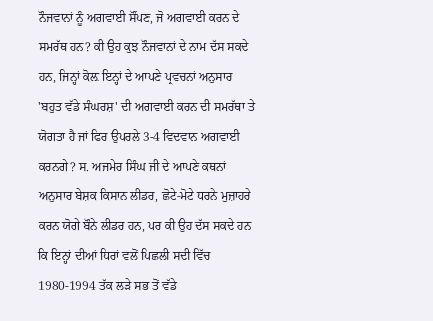ਨੌਜਵਾਨਾਂ ਨੂੰ ਅਗਵਾਈ ਸੌਂਪਣ, ਜੋ ਅਗਵਾਈ ਕਰਨ ਦੇ ਸਮਰੱਥ ਹਨ? ਕੀ ਉਹ ਕੁਝ ਨੌਜਵਾਨਾਂ ਦੇ ਨਾਮ ਦੱਸ ਸਕਦੇ ਹਨ, ਜਿਨ੍ਹਾਂ ਕੋਲ਼ ਇਨ੍ਹਾਂ ਦੇ ਆਪਣੇ ਪ੍ਰਵਚਨਾਂ ਅਨੁਸਾਰ 'ਬਹੁਤ ਵੱਡੇ ਸੰਘਰਸ਼' ਦੀ ਅਗਵਾਈ ਕਰਨ ਦੀ ਸਮਰੱਥਾ ਤੇ ਯੋਗਤਾ ਹੈ ਜਾਂ ਫਿਰ ਉਪਰਲੇ 3-4 ਵਿਦਵਾਨ ਅਗਵਾਈ ਕਰਨਗੇ? ਸ. ਅਜਮੇਰ ਸਿੰਘ ਜੀ ਦੇ ਆਪਣੇ ਕਥਨਾਂ ਅਨੁਸਾਰ ਬੇਸ਼ਕ ਕਿਸਾਨ ਲੀਡਰ, ਛੋਟੇ-ਮੋਟੇ ਧਰਨੇ ਮੁਜ਼ਾਹਰੇ ਕਰਨ ਯੋਗੇ ਬੌਨੇ ਲੀਡਰ ਹਨ, ਪਰ ਕੀ ਉਹ ਦੱਸ ਸਕਦੇ ਹਨ ਕਿ ਇਨ੍ਹਾਂ ਦੀਆਂ ਧਿਰਾਂ ਵਲੋਂ ਪਿਛਲੀ ਸਦੀ ਵਿੱਚ 1980-1994 ਤੱਕ ਲੜੇ ਸਭ ਤੋਂ ਵੱਡੇ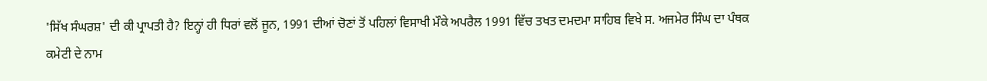'ਸਿੱਖ ਸੰਘਰਸ਼' ਦੀ ਕੀ ਪ੍ਰਾਪਤੀ ਹੈ? ਇਨ੍ਹਾਂ ਹੀ ਧਿਰਾਂ ਵਲੋਂ ਜੂਨ, 1991 ਦੀਆਂ ਚੋਣਾਂ ਤੋਂ ਪਹਿਲਾਂ ਵਿਸਾਖੀ ਮੌਕੇ ਅਪਰੈਲ 1991 ਵਿੱਚ ਤਖਤ ਦਮਦਮਾ ਸਾਹਿਬ ਵਿਖੇ ਸ. ਅਜਮੇਰ ਸਿੰਘ ਦਾ ਪੰਥਕ ਕਮੇਟੀ ਦੇ ਨਾਮ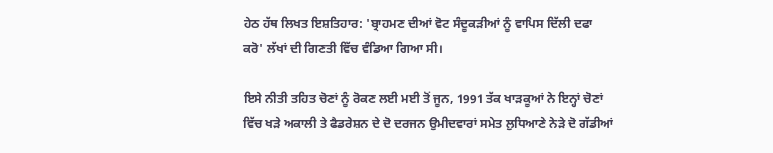ਹੇਠ ਹੱਥ ਲਿਖਤ ਇਸ਼ਤਿਹਾਰ: 'ਬ੍ਰਾਹਮਣ ਦੀਆਂ ਵੋਟ ਸੰਦੂਕੜੀਆਂ ਨੂੰ ਵਾਪਿਸ ਦਿੱਲੀ ਦਫਾ ਕਰੋ' ਲੱਖਾਂ ਦੀ ਗਿਣਤੀ ਵਿੱਚ ਵੰਡਿਆ ਗਿਆ ਸੀ।

ਇਸੇ ਨੀਤੀ ਤਹਿਤ ਚੋਣਾਂ ਨੂੰ ਰੋਕਣ ਲਈ ਮਈ ਤੋਂ ਜੂਨ, 1991 ਤੱਕ ਖਾੜਕੂਆਂ ਨੇ ਇਨ੍ਹਾਂ ਚੋਣਾਂ ਵਿੱਚ ਖੜੇ ਅਕਾਲੀ ਤੇ ਫੈਡਰੇਸ਼ਨ ਦੇ ਦੋ ਦਰਜਨ ਉਮੀਦਵਾਰਾਂ ਸਮੇਤ ਲੁਧਿਆਣੇ ਨੇੜੇ ਦੋ ਗੱਡੀਆਂ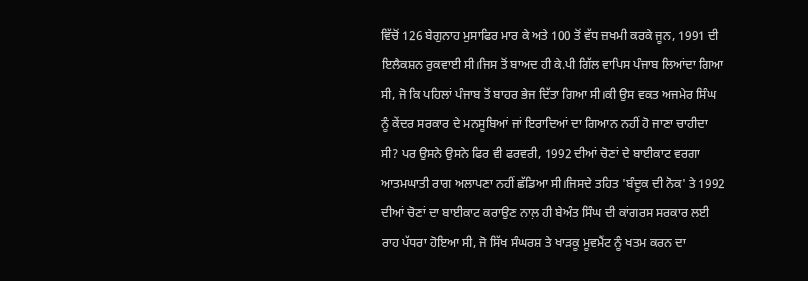ਵਿੱਚੋਂ 126 ਬੇਗੁਨਾਹ ਮੁਸਾਫਿਰ ਮਾਰ ਕੇ ਅਤੇ 100 ਤੋਂ ਵੱਧ ਜ਼ਖਮੀ ਕਰਕੇ ਜੂਨ, 1991 ਦੀ ਇਲੈਕਸ਼ਨ ਰੁਕਵਾਈ ਸੀ।ਜਿਸ ਤੋਂ ਬਾਅਦ ਹੀ ਕੇ.ਪੀ ਗਿੱਲ ਵਾਪਿਸ ਪੰਜਾਬ ਲਿਆਂਦਾ ਗਿਆ ਸੀ, ਜੋ ਕਿ ਪਹਿਲਾਂ ਪੰਜਾਬ ਤੋਂ ਬਾਹਰ ਭੇਜ ਦਿੱਤਾ ਗਿਆ ਸੀ।ਕੀ ਉਸ ਵਕਤ ਅਜਮੇਰ ਸਿੰਘ ਨੂੰ ਕੇਂਦਰ ਸਰਕਾਰ ਦੇ ਮਨਸੂਬਿਆਂ ਜਾਂ ਇਰਾਦਿਆਂ ਦਾ ਗਿਆਨ ਨਹੀਂ ਹੋ ਜਾਣਾ ਚਾਹੀਦਾ ਸੀ? ਪਰ ਉਸਨੇ ਉਸਨੇ ਫਿਰ ਵੀ ਫਰਵਰੀ, 1992 ਦੀਆਂ ਚੋਣਾਂ ਦੇ ਬਾਈਕਾਟ ਵਰਗਾ ਆਤਮਘਾਤੀ ਰਾਗ ਅਲਾਪਣਾ ਨਹੀਂ ਛੱਡਿਆ ਸੀ।ਜਿਸਦੇ ਤਹਿਤ 'ਬੰਦੂਕ ਦੀ ਨੋਕ' ਤੇ 1992 ਦੀਆਂ ਚੋਣਾਂ ਦਾ ਬਾਈਕਾਟ ਕਰਾਉਣ ਨਾਲ਼ ਹੀ ਬੇਅੰਤ ਸਿੰਘ ਦੀ ਕਾਂਗਰਸ ਸਰਕਾਰ ਲਈ ਰਾਹ ਪੱਧਰਾ ਹੋਇਆ ਸੀ, ਜੋ ਸਿੱਖ ਸੰਘਰਸ਼ ਤੇ ਖਾੜਕੂ ਮੂਵਮੈਂਟ ਨੂੰ ਖਤਮ ਕਰਨ ਦਾ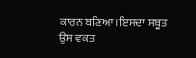ਕਾਰਨ ਬਣਿਆ।ਇਸਦਾ ਸਬੂਤ ਉਸ ਵਕਤ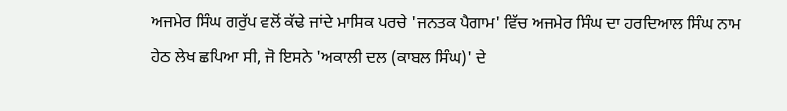ਅਜਮੇਰ ਸਿੰਘ ਗਰੁੱਪ ਵਲੋਂ ਕੱਢੇ ਜਾਂਦੇ ਮਾਸਿਕ ਪਰਚੇ 'ਜਨਤਕ ਪੈਗਾਮ' ਵਿੱਚ ਅਜਮੇਰ ਸਿੰਘ ਦਾ ਹਰਦਿਆਲ ਸਿੰਘ ਨਾਮ ਹੇਠ ਲੇਖ ਛਪਿਆ ਸੀ, ਜੋ ਇਸਨੇ 'ਅਕਾਲੀ ਦਲ (ਕਾਬਲ ਸਿੰਘ)' ਦੇ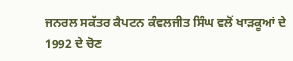ਜਨਰਲ ਸਕੱਤਰ ਕੈਪਟਨ ਕੰਵਲਜੀਤ ਸਿੰਘ ਵਲੋਂ ਖਾੜਕੂਆਂ ਦੇ 1992 ਦੇ ਚੋਣ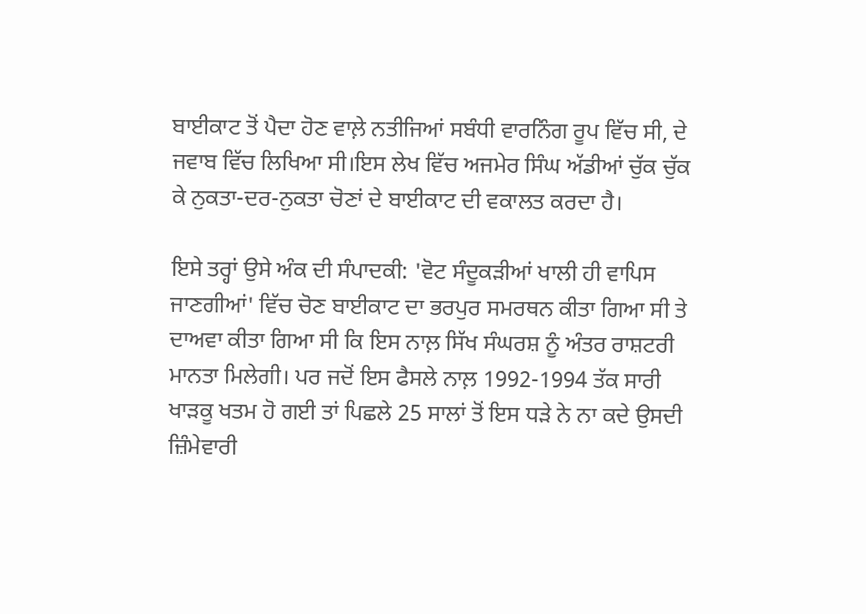ਬਾਈਕਾਟ ਤੋਂ ਪੈਦਾ ਹੋਣ ਵਾਲ਼ੇ ਨਤੀਜਿਆਂ ਸਬੰਧੀ ਵਾਰਨਿੰਗ ਰੂਪ ਵਿੱਚ ਸੀ, ਦੇ ਜਵਾਬ ਵਿੱਚ ਲਿਖਿਆ ਸੀ।ਇਸ ਲੇਖ ਵਿੱਚ ਅਜਮੇਰ ਸਿੰਘ ਅੱਡੀਆਂ ਚੁੱਕ ਚੁੱਕ ਕੇ ਨੁਕਤਾ-ਦਰ-ਨੁਕਤਾ ਚੋਣਾਂ ਦੇ ਬਾਈਕਾਟ ਦੀ ਵਕਾਲਤ ਕਰਦਾ ਹੈ।

ਇਸੇ ਤਰ੍ਹਾਂ ਉਸੇ ਅੰਕ ਦੀ ਸੰਪਾਦਕੀ: 'ਵੋਟ ਸੰਦੂਕੜੀਆਂ ਖਾਲੀ ਹੀ ਵਾਪਿਸ ਜਾਣਗੀਆਂ' ਵਿੱਚ ਚੋਣ ਬਾਈਕਾਟ ਦਾ ਭਰਪੁਰ ਸਮਰਥਨ ਕੀਤਾ ਗਿਆ ਸੀ ਤੇ ਦਾਅਵਾ ਕੀਤਾ ਗਿਆ ਸੀ ਕਿ ਇਸ ਨਾਲ਼ ਸਿੱਖ ਸੰਘਰਸ਼ ਨੂੰ ਅੰਤਰ ਰਾਸ਼ਟਰੀ ਮਾਨਤਾ ਮਿਲੇਗੀ। ਪਰ ਜਦੋਂ ਇਸ ਫੈਸਲੇ ਨਾਲ਼ 1992-1994 ਤੱਕ ਸਾਰੀ ਖਾੜਕੂ ਖਤਮ ਹੋ ਗਈ ਤਾਂ ਪਿਛਲੇ 25 ਸਾਲਾਂ ਤੋਂ ਇਸ ਧੜੇ ਨੇ ਨਾ ਕਦੇ ਉਸਦੀ ਜ਼ਿੰਮੇਵਾਰੀ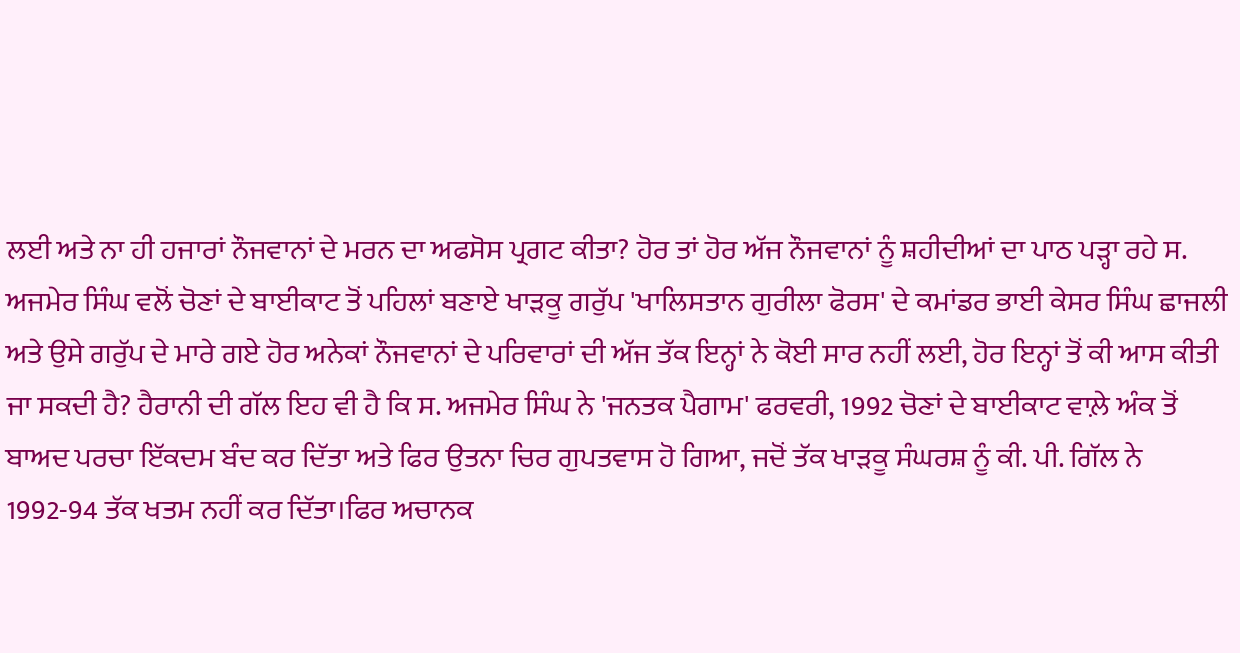ਲਈ ਅਤੇ ਨਾ ਹੀ ਹਜਾਰਾਂ ਨੌਜਵਾਨਾਂ ਦੇ ਮਰਨ ਦਾ ਅਫਸੋਸ ਪ੍ਰਗਟ ਕੀਤਾ? ਹੋਰ ਤਾਂ ਹੋਰ ਅੱਜ ਨੌਜਵਾਨਾਂ ਨੂੰ ਸ਼ਹੀਦੀਆਂ ਦਾ ਪਾਠ ਪੜ੍ਹਾ ਰਹੇ ਸ. ਅਜਮੇਰ ਸਿੰਘ ਵਲੋਂ ਚੋਣਾਂ ਦੇ ਬਾਈਕਾਟ ਤੋਂ ਪਹਿਲਾਂ ਬਣਾਏ ਖਾੜਕੂ ਗਰੁੱਪ 'ਖਾਲਿਸਤਾਨ ਗੁਰੀਲਾ ਫੋਰਸ' ਦੇ ਕਮਾਂਡਰ ਭਾਈ ਕੇਸਰ ਸਿੰਘ ਛਾਜਲੀ ਅਤੇ ਉਸੇ ਗਰੁੱਪ ਦੇ ਮਾਰੇ ਗਏ ਹੋਰ ਅਨੇਕਾਂ ਨੌਜਵਾਨਾਂ ਦੇ ਪਰਿਵਾਰਾਂ ਦੀ ਅੱਜ ਤੱਕ ਇਨ੍ਹਾਂ ਨੇ ਕੋਈ ਸਾਰ ਨਹੀਂ ਲਈ, ਹੋਰ ਇਨ੍ਹਾਂ ਤੋਂ ਕੀ ਆਸ ਕੀਤੀ ਜਾ ਸਕਦੀ ਹੈ? ਹੈਰਾਨੀ ਦੀ ਗੱਲ ਇਹ ਵੀ ਹੈ ਕਿ ਸ. ਅਜਮੇਰ ਸਿੰਘ ਨੇ 'ਜਨਤਕ ਪੈਗਾਮ' ਫਰਵਰੀ, 1992 ਚੋਣਾਂ ਦੇ ਬਾਈਕਾਟ ਵਾਲ਼ੇ ਅੰਕ ਤੋਂ ਬਾਅਦ ਪਰਚਾ ਇੱਕਦਮ ਬੰਦ ਕਰ ਦਿੱਤਾ ਅਤੇ ਫਿਰ ਉਤਨਾ ਚਿਰ ਗੁਪਤਵਾਸ ਹੋ ਗਿਆ, ਜਦੋਂ ਤੱਕ ਖਾੜਕੂ ਸੰਘਰਸ਼ ਨੂੰ ਕੀ. ਪੀ. ਗਿੱਲ ਨੇ 1992-94 ਤੱਕ ਖਤਮ ਨਹੀਂ ਕਰ ਦਿੱਤਾ।ਫਿਰ ਅਚਾਨਕ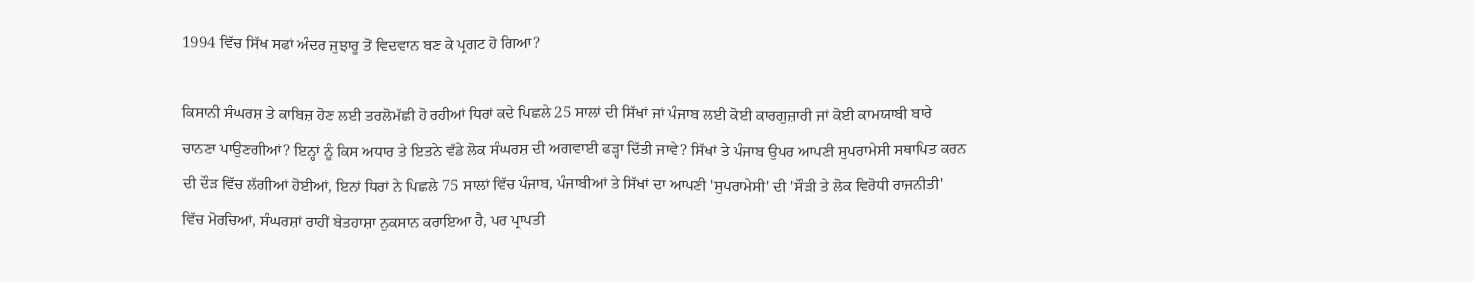1994 ਵਿੱਚ ਸਿੱਖ ਸਫਾਂ ਅੰਦਰ ਜੁਝਾਰੂ ਤੋਂ ਵਿਦਵਾਨ ਬਣ ਕੇ ਪ੍ਰਗਟ ਹੋ ਗਿਆ?

ਕਿਸਾਨੀ ਸੰਘਰਸ਼ ਤੇ ਕਾਬਿਜ਼ ਹੋਣ ਲਈ ਤਰਲੋਮੱਛੀ ਹੋ ਰਹੀਆਂ ਧਿਰਾਂ ਕਦੇ ਪਿਛਲੇ 25 ਸਾਲਾਂ ਦੀ ਸਿੱਖਾਂ ਜਾਂ ਪੰਜਾਬ ਲਈ ਕੋਈ ਕਾਰਗੁਜ਼ਾਰੀ ਜਾਂ ਕੋਈ ਕਾਮਯਾਬੀ ਬਾਰੇ ਚਾਨਣਾ ਪਾਉਣਗੀਆਂ? ਇਨ੍ਹਾਂ ਨੂੰ ਕਿਸ ਅਧਾਰ ਤੇ ਇਤਨੇ ਵੱਡੇ ਲੋਕ ਸੰਘਰਸ਼ ਦੀ ਅਗਵਾਈ ਫੜ੍ਹਾ ਦਿੱਤੀ ਜਾਵੇ? ਸਿੱਖਾਂ ਤੇ ਪੰਜਾਬ ਉਪਰ ਆਪਣੀ ਸੁਪਰਾਮੇਸੀ ਸਥਾਪਿਤ ਕਰਨ ਦੀ ਦੌੜ ਵਿੱਚ ਲੱਗੀਆਂ ਹੋਈਆਂ, ਇਨਾਂ ਧਿਰਾਂ ਨੇ ਪਿਛਲੇ 75 ਸਾਲਾਂ ਵਿੱਚ ਪੰਜਾਬ, ਪੰਜਾਬੀਆਂ ਤੇ ਸਿੱਖਾਂ ਦਾ ਆਪਣੀ 'ਸੁਪਰਾਮੇਸੀ' ਦੀ 'ਸੌੜੀ ਤੇ ਲੋਕ ਵਿਰੋਧੀ ਰਾਜਨੀਤੀ' ਵਿੱਚ ਮੋਰਚਿਆਂ, ਸੰਘਰਸ਼ਾਂ ਰਾਹੀਂ ਬੇਤਹਾਸ਼ਾ ਨੁਕਸਾਨ ਕਰਾਇਆ ਹੈ, ਪਰ ਪ੍ਰਾਪਤੀ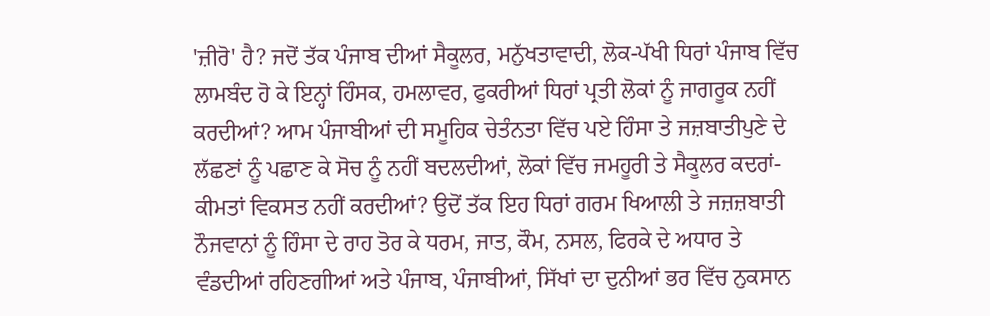'ਜ਼ੀਰੋ' ਹੈ? ਜਦੋਂ ਤੱਕ ਪੰਜਾਬ ਦੀਆਂ ਸੈਕੂਲਰ, ਮਨੁੱਖਤਾਵਾਦੀ, ਲੋਕ-ਪੱਖੀ ਧਿਰਾਂ ਪੰਜਾਬ ਵਿੱਚ ਲਾਮਬੰਦ ਹੋ ਕੇ ਇਨ੍ਹਾਂ ਹਿੰਸਕ, ਹਮਲਾਵਰ, ਫੁਕਰੀਆਂ ਧਿਰਾਂ ਪ੍ਰਤੀ ਲੋਕਾਂ ਨੂੰ ਜਾਗਰੂਕ ਨਹੀਂ ਕਰਦੀਆਂ? ਆਮ ਪੰਜਾਬੀਆਂ ਦੀ ਸਮੂਹਿਕ ਚੇਤੰਨਤਾ ਵਿੱਚ ਪਏ ਹਿੰਸਾ ਤੇ ਜਜ਼ਬਾਤੀਪੁਣੇ ਦੇ ਲੱਛਣਾਂ ਨੂੰ ਪਛਾਣ ਕੇ ਸੋਚ ਨੂੰ ਨਹੀਂ ਬਦਲਦੀਆਂ, ਲੋਕਾਂ ਵਿੱਚ ਜਮਹੂਰੀ ਤੇ ਸੈਕੂਲਰ ਕਦਰਾਂ-ਕੀਮਤਾਂ ਵਿਕਸਤ ਨਹੀਂ ਕਰਦੀਆਂ? ਉਦੋਂ ਤੱਕ ਇਹ ਧਿਰਾਂ ਗਰਮ ਖਿਆਲੀ ਤੇ ਜਜ਼ਜ਼ਬਾਤੀ ਨੌਜਵਾਨਾਂ ਨੂੰ ਹਿੰਸਾ ਦੇ ਰਾਹ ਤੋਰ ਕੇ ਧਰਮ, ਜਾਤ, ਕੌਮ, ਨਸਲ, ਫਿਰਕੇ ਦੇ ਅਧਾਰ ਤੇ ਵੰਡਦੀਆਂ ਰਹਿਣਗੀਆਂ ਅਤੇ ਪੰਜਾਬ, ਪੰਜਾਬੀਆਂ, ਸਿੱਖਾਂ ਦਾ ਦੁਨੀਆਂ ਭਰ ਵਿੱਚ ਨੁਕਸਾਨ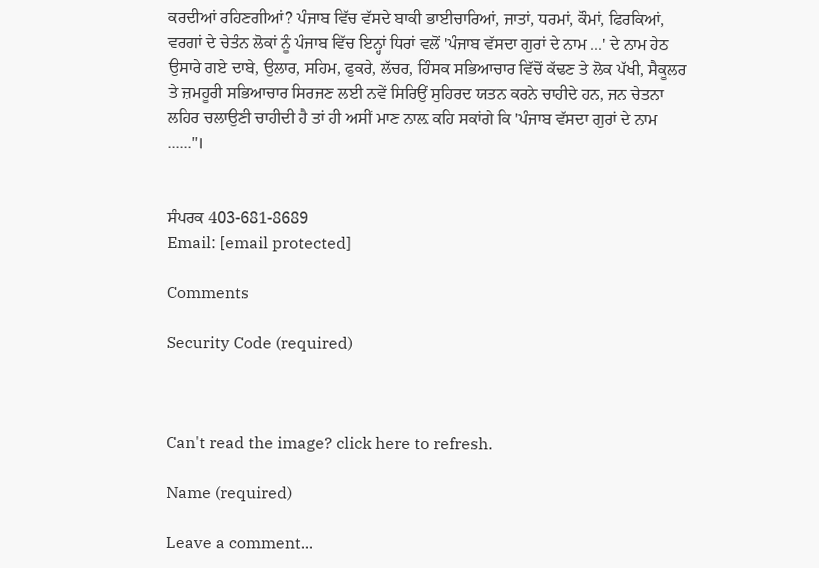ਕਰਦੀਆਂ ਰਹਿਣਗੀਆਂ? ਪੰਜਾਬ ਵਿੱਚ ਵੱਸਦੇ ਬਾਕੀ ਭਾਈਚਾਰਿਆਂ, ਜਾਤਾਂ, ਧਰਮਾਂ, ਕੌਮਾਂ, ਫਿਰਕਿਆਂ, ਵਰਗਾਂ ਦੇ ਚੇਤੰਨ ਲੋਕਾਂ ਨੂੰ ਪੰਜਾਬ ਵਿੱਚ ਇਨ੍ਹਾਂ ਧਿਰਾਂ ਵਲੋਂ 'ਪੰਜਾਬ ਵੱਸਦਾ ਗੁਰਾਂ ਦੇ ਨਾਮ ...' ਦੇ ਨਾਮ ਹੇਠ ਉਸਾਰੇ ਗਏ ਦਾਬੇ, ਉਲਾਰ, ਸਹਿਮ, ਫੁਕਰੇ, ਲੱਚਰ, ਹਿੰਸਕ ਸਭਿਆਚਾਰ ਵਿੱਚੋਂ ਕੱਢਣ ਤੇ ਲੋਕ ਪੱਖੀ, ਸੈਕੂਲਰ ਤੇ ਜ਼ਮਹੂਰੀ ਸਭਿਆਚਾਰ ਸਿਰਜਣ ਲਈ ਨਵੇਂ ਸਿਰਿਉਂ ਸੁਹਿਰਦ ਯਤਨ ਕਰਨੇ ਚਾਹੀਦੇ ਹਨ, ਜਨ ਚੇਤਨਾ ਲਹਿਰ ਚਲਾਉਣੀ ਚਾਹੀਦੀ ਹੈ ਤਾਂ ਹੀ ਅਸੀਂ ਮਾਣ ਨਾਲ਼ ਕਹਿ ਸਕਾਂਗੇ ਕਿ 'ਪੰਜਾਬ ਵੱਸਦਾ ਗੁਰਾਂ ਦੇ ਨਾਮ ......"।


ਸੰਪਰਕ 403-681-8689
Email: [email protected]

Comments

Security Code (required)



Can't read the image? click here to refresh.

Name (required)

Leave a comment...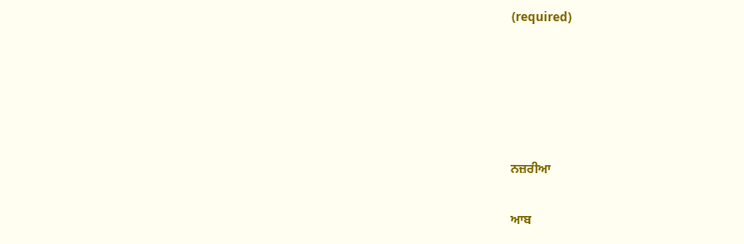(required)





ਨਜ਼ਰੀਆ

ਆਬ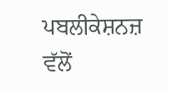ਪਬਲੀਕੇਸ਼ਨਜ਼ ਵੱਲੋਂ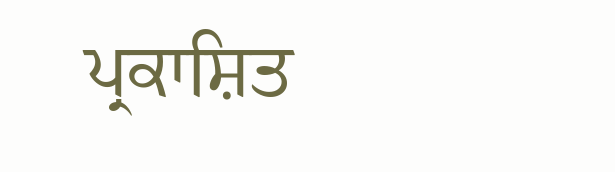ਪ੍ਰਕਾਸ਼ਿਤ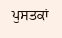ਪੁਸਤਕਾਂ